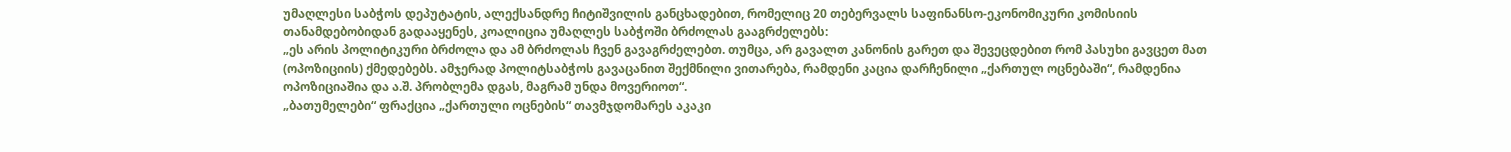უმაღლესი საბჭოს დეპუტატის, ალექსანდრე ჩიტიშვილის განცხადებით, რომელიც 20 თებერვალს საფინანსო-ეკონომიკური კომისიის თანამდებობიდან გადააყენეს, კოალიცია უმაღლეს საბჭოში ბრძოლას გააგრძელებს:
„ეს არის პოლიტიკური ბრძოლა და ამ ბრძოლას ჩვენ გავაგრძელებთ. თუმცა, არ გავალთ კანონის გარეთ და შევეცდებით რომ პასუხი გავცეთ მათ (ოპოზიციის) ქმედებებს. ამჯერად პოლიტსაბჭოს გავაცანით შექმნილი ვითარება, რამდენი კაცია დარჩენილი „ქართულ ოცნებაში“, რამდენია ოპოზიციაშია და ა.შ. პრობლემა დგას, მაგრამ უნდა მოვერიოთ“.
„ბათუმელები“ ფრაქცია „ქართული ოცნების“ თავმჯდომარეს აკაკი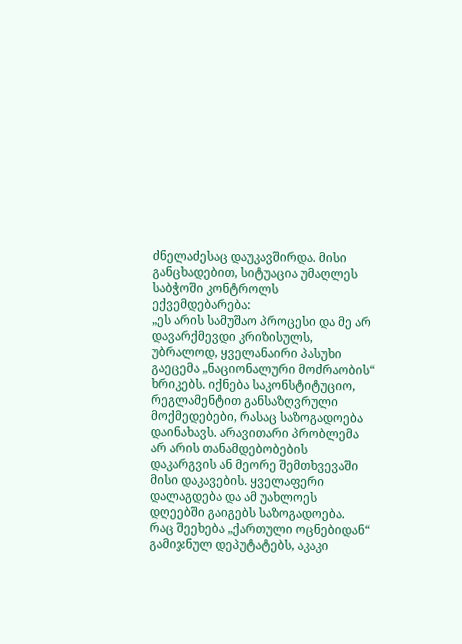ძნელაძესაც დაუკავშირდა. მისი განცხადებით, სიტუაცია უმაღლეს საბჭოში კონტროლს ექვემდებარება:
„ეს არის სამუშაო პროცესი და მე არ დავარქმევდი კრიზისულს, უბრალოდ, ყველანაირი პასუხი გაეცემა „ნაციონალური მოძრაობის“ ხრიკებს. იქნება საკონსტიტუციო, რეგლამენტით განსაზღვრული მოქმედებები, რასაც საზოგადოება დაინახავს. არავითარი პრობლემა არ არის თანამდებობების დაკარგვის ან მეორე შემთხვევაში მისი დაკავების. ყველაფერი დალაგდება და ამ უახლოეს დღეებში გაიგებს საზოგადოება.
რაც შეეხება „ქართული ოცნებიდან“ გამიჯნულ დეპუტატებს, აკაკი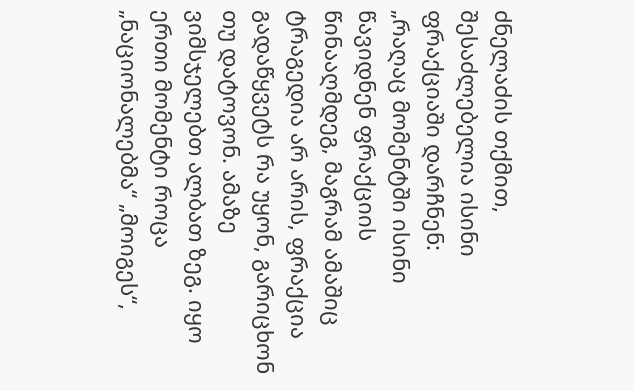ძნელაძის თქმით, შესაძლებელია ისინი ფრაქციაში დარჩნენ:
„რაღაც მომენტში ისინი წავიდნენ ფრაქციის წინააღმდეგ, მაგრამ ამაშიც ტრაგედია არ არის, ფრაქცია გადაწყვეტს რა უყონ, გარიცხონ თუ დატოვონ. ამაზე ვიმსჯელებთ ალბათ ზეგ. იყო ერთი მომენტი როცა „ნაციონალებმა“ „მოიგეს“,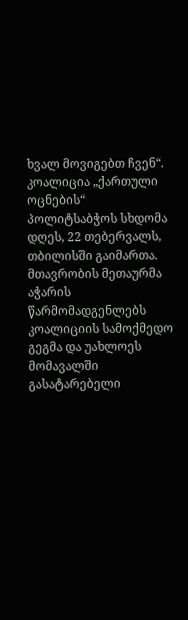ხვალ მოვიგებთ ჩვენ“.
კოალიცია „ქართული ოცნების“ პოლიტსაბჭოს სხდომა დღეს, 22 თებერვალს, თბილისში გაიმართა. მთავრობის მეთაურმა აჭარის წარმომადგენლებს კოალიციის სამოქმედო გეგმა და უახლოეს მომავალში გასატარებელი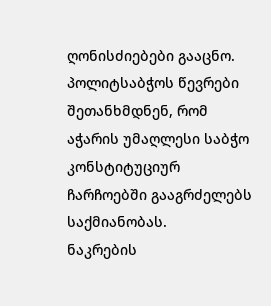ღონისძიებები გააცნო. პოლიტსაბჭოს წევრები შეთანხმდნენ, რომ აჭარის უმაღლესი საბჭო კონსტიტუციურ ჩარჩოებში გააგრძელებს საქმიანობას.
ნაკრების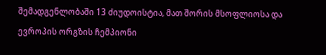შემადგენლობაში 13 ძიუდოისტია, მათ შორის მსოფლიოსა და ევროპის ორგზის ჩემპიონი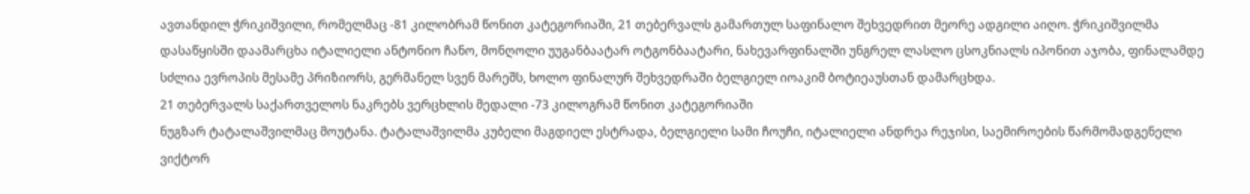ავთანდილ ჭრიკიშვილი, რომელმაც -81 კილობრამ წონით კატეგორიაში, 21 თებერვალს გამართულ საფინალო შეხვედრით მეორე ადგილი აიღო. ჭრიკიშვილმა დასაწყისში დაამარცხა იტალიელი ანტონიო ჩანო, მონღოლი უუგანბაატარ ოტგონბაატარი, ნახევარფინალში უნგრელ ლასლო ცსოკნიალს იპონით აჯობა, ფინალამდე სძლია ევროპის მესამე პრიზიორს, გერმანელ სვენ მარეშს, ხოლო ფინალურ შეხვედრაში ბელგიელ იოაკიმ ბოტიეაუსთან დამარცხდა.
21 თებერვალს საქართველოს ნაკრებს ვერცხლის მედალი -73 კილოგრამ წონით კატეგორიაში
ნუგზარ ტატალაშვილმაც მოუტანა. ტატალაშვილმა კუბელი მაგდიელ ესტრადა, ბელგიელი სამი ჩოუჩი, იტალიელი ანდრეა რეჯისი, საემიროების წარმომადგენელი ვიქტორ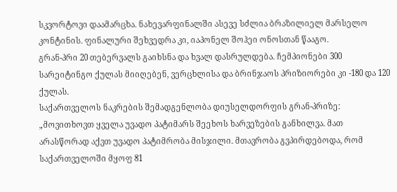სკვორტოვი დაამარცხა. ნახევარფინალში ასევე სძლია ბრაზილიელ მარსელო კონტინის. ფინალური შეხვედრა კი, იაპონელ შოჰეი ონოსთან წააგო.
გრან-პრი 20 თებერვალს გაიხსნა და ხვალ დასრულდება. ჩემპიონები 300 სარეიტინგო ქულას მიიღებენ, ვერცხლისა და ბრინჯაოს პრიზიორები კი -180 და 120 ქულას.
საქართველოს ნაკრების შემადგენლობა დიუსელდორფის გრან-პრიზე:
„მოვითხოვთ ყველა უვადო პატიმარს შეეხოს ხარვეზების განხილვა. მათ არასწორად აქვთ უვადო პატიმრობა მისჯილი. მთავრობა გვპირდებოდა, რომ საქართველოში მყოფ 81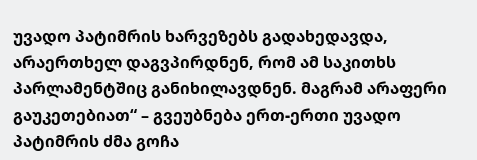უვადო პატიმრის ხარვეზებს გადახედავდა, არაერთხელ დაგვპირდნენ, რომ ამ საკითხს პარლამენტშიც განიხილავდნენ. მაგრამ არაფერი გაუკეთებიათ“ – გვეუბნება ერთ-ერთი უვადო პატიმრის ძმა გოჩა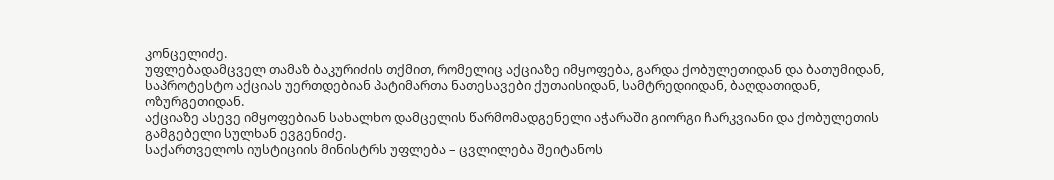კონცელიძე.
უფლებადამცველ თამაზ ბაკურიძის თქმით, რომელიც აქციაზე იმყოფება, გარდა ქობულეთიდან და ბათუმიდან, საპროტესტო აქციას უერთდებიან პატიმართა ნათესავები ქუთაისიდან, სამტრედიიდან, ბაღდათიდან, ოზურგეთიდან.
აქციაზე ასევე იმყოფებიან სახალხო დამცელის წარმომადგენელი აჭარაში გიორგი ჩარკვიანი და ქობულეთის გამგებელი სულხან ევგენიძე.
საქართველოს იუსტიციის მინისტრს უფლება – ცვლილება შეიტანოს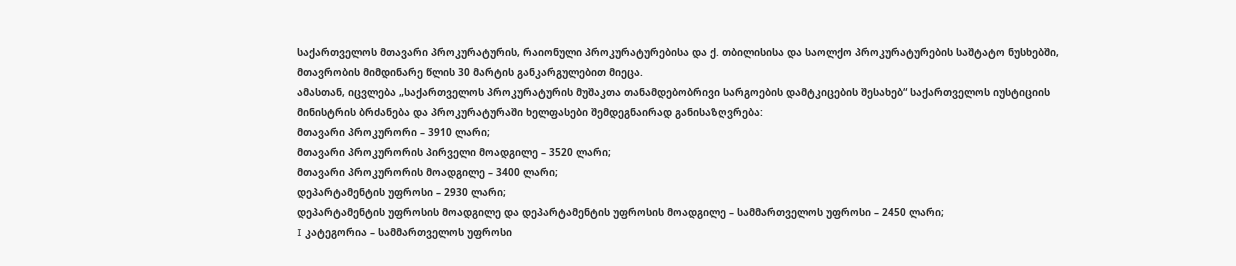საქართველოს მთავარი პროკურატურის, რაიონული პროკურატურებისა და ქ. თბილისისა და საოლქო პროკურატურების საშტატო ნუსხებში, მთავრობის მიმდინარე წლის 30 მარტის განკარგულებით მიეცა.
ამასთან, იცვლება „საქართველოს პროკურატურის მუშაკთა თანამდებობრივი სარგოების დამტკიცების შესახებ“ საქართველოს იუსტიციის მინისტრის ბრძანება და პროკურატურაში ხელფასები შემდეგნაირად განისაზღვრება:
მთავარი პროკურორი – 3910 ლარი;
მთავარი პროკურორის პირველი მოადგილე – 3520 ლარი;
მთავარი პროკურორის მოადგილე – 3400 ლარი;
დეპარტამენტის უფროსი – 2930 ლარი;
დეპარტამენტის უფროსის მოადგილე და დეპარტამენტის უფროსის მოადგილე – სამმართველოს უფროსი – 2450 ლარი;
I კატეგორია – სამმართველოს უფროსი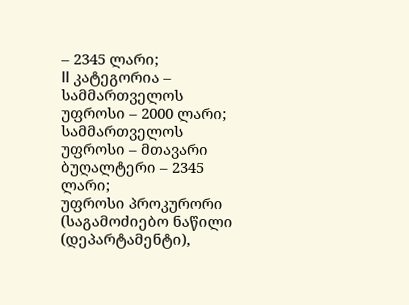– 2345 ლარი;
II კატეგორია – სამმართველოს უფროსი – 2000 ლარი;
სამმართველოს უფროსი – მთავარი ბუღალტერი – 2345 ლარი;
უფროსი პროკურორი (საგამოძიებო ნაწილი (დეპარტამენტი),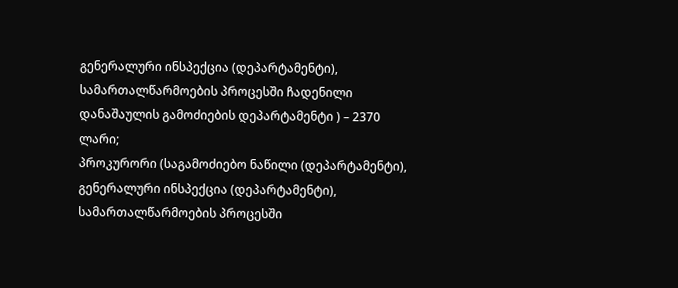გენერალური ინსპექცია (დეპარტამენტი), სამართალწარმოების პროცესში ჩადენილი დანაშაულის გამოძიების დეპარტამენტი ) – 2370 ლარი;
პროკურორი (საგამოძიებო ნაწილი (დეპარტამენტი), გენერალური ინსპექცია (დეპარტამენტი), სამართალწარმოების პროცესში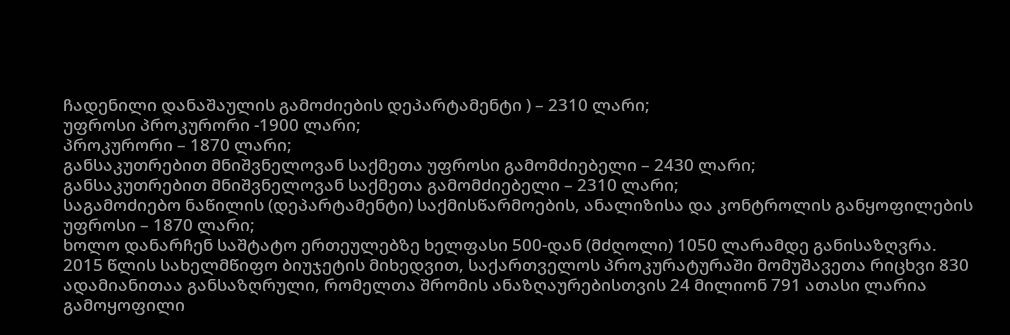ჩადენილი დანაშაულის გამოძიების დეპარტამენტი ) – 2310 ლარი;
უფროსი პროკურორი -1900 ლარი;
პროკურორი – 1870 ლარი;
განსაკუთრებით მნიშვნელოვან საქმეთა უფროსი გამომძიებელი – 2430 ლარი;
განსაკუთრებით მნიშვნელოვან საქმეთა გამომძიებელი – 2310 ლარი;
საგამოძიებო ნაწილის (დეპარტამენტი) საქმისწარმოების, ანალიზისა და კონტროლის განყოფილების უფროსი – 1870 ლარი;
ხოლო დანარჩენ საშტატო ერთეულებზე ხელფასი 500-დან (მძღოლი) 1050 ლარამდე განისაზღვრა.
2015 წლის სახელმწიფო ბიუჯეტის მიხედვით, საქართველოს პროკურატურაში მომუშავეთა რიცხვი 830 ადამიანითაა განსაზღრული, რომელთა შრომის ანაზღაურებისთვის 24 მილიონ 791 ათასი ლარია გამოყოფილი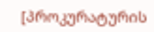[პროკურატურის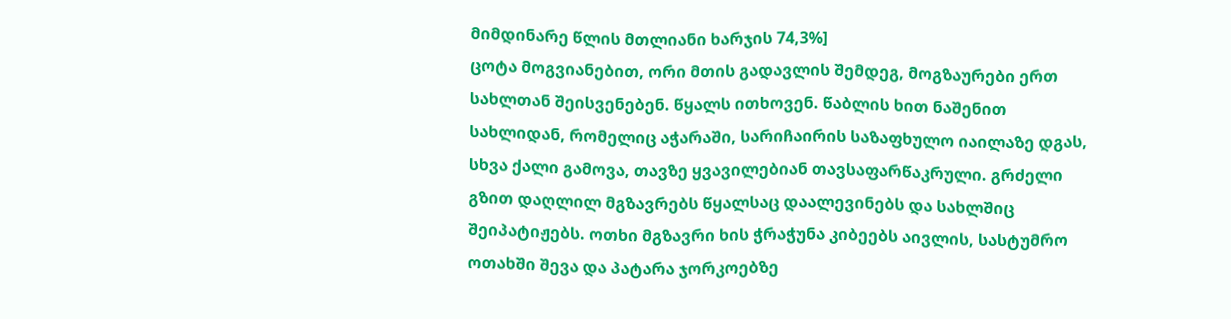მიმდინარე წლის მთლიანი ხარჯის 74,3%]
ცოტა მოგვიანებით, ორი მთის გადავლის შემდეგ, მოგზაურები ერთ სახლთან შეისვენებენ. წყალს ითხოვენ. წაბლის ხით ნაშენით სახლიდან, რომელიც აჭარაში, სარიჩაირის საზაფხულო იაილაზე დგას, სხვა ქალი გამოვა, თავზე ყვავილებიან თავსაფარწაკრული. გრძელი გზით დაღლილ მგზავრებს წყალსაც დაალევინებს და სახლშიც შეიპატიჟებს. ოთხი მგზავრი ხის ჭრაჭუნა კიბეებს აივლის, სასტუმრო ოთახში შევა და პატარა ჯორკოებზე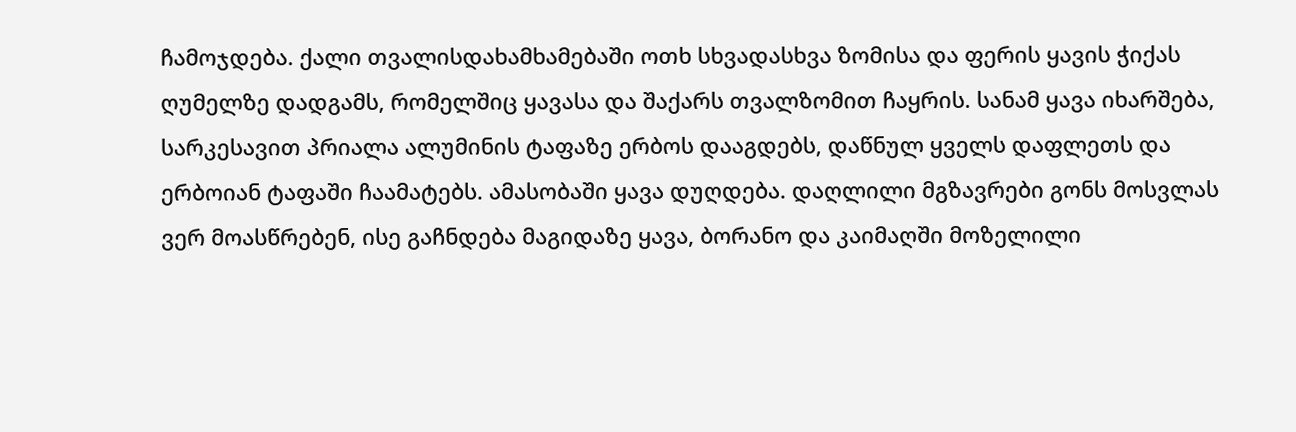ჩამოჯდება. ქალი თვალისდახამხამებაში ოთხ სხვადასხვა ზომისა და ფერის ყავის ჭიქას ღუმელზე დადგამს, რომელშიც ყავასა და შაქარს თვალზომით ჩაყრის. სანამ ყავა იხარშება, სარკესავით პრიალა ალუმინის ტაფაზე ერბოს დააგდებს, დაწნულ ყველს დაფლეთს და ერბოიან ტაფაში ჩაამატებს. ამასობაში ყავა დუღდება. დაღლილი მგზავრები გონს მოსვლას ვერ მოასწრებენ, ისე გაჩნდება მაგიდაზე ყავა, ბორანო და კაიმაღში მოზელილი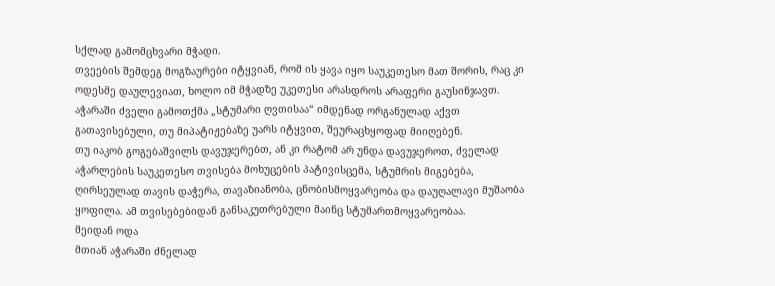სქლად გამომცხვარი მჭადი.
თვეების შემდეგ მოგზაურები იტყვიან, რომ ის ყავა იყო საუკეთესო მათ შორის, რაც კი ოდესმე დაულევიათ, ხოლო იმ მჭადზე უკეთესი არასდროს არაფერი გაუსინჯავთ. აჭარაში ძველი გამოთქმა „სტუმარი ღვთისაა“ იმდენად ორგანულად აქვთ გათავისებული, თუ მიპატიჟებაზე უარს იტყვით, შეურაცხყოფად მიიღებენ.
თუ იაკობ გოგებაშვილს დავუჯერებთ, ან კი რატომ არ უნდა დავუჯეროთ, ძველად აჭარლების საუკეთესო თვისება მოხუცების პატივისცემა, სტუმრის მიგებება, ღირსეულად თავის დაჭერა, თავაზიანობა, ცნობისმოყვარეობა და დაუღალავი მუშაობა ყოფილა. ამ თვისებებიდან განსაკუთრებული მაინც სტუმართმოყვარეობაა.
მეიდან ოდა
მთიან აჭარაში ძნელად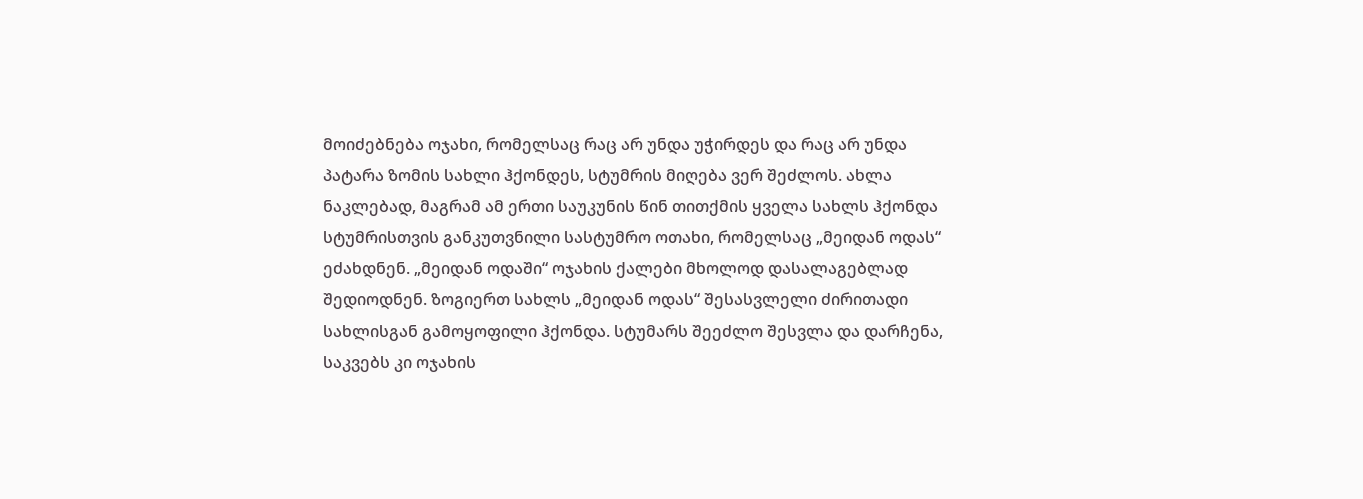მოიძებნება ოჯახი, რომელსაც რაც არ უნდა უჭირდეს და რაც არ უნდა პატარა ზომის სახლი ჰქონდეს, სტუმრის მიღება ვერ შეძლოს. ახლა ნაკლებად, მაგრამ ამ ერთი საუკუნის წინ თითქმის ყველა სახლს ჰქონდა სტუმრისთვის განკუთვნილი სასტუმრო ოთახი, რომელსაც „მეიდან ოდას“ ეძახდნენ. „მეიდან ოდაში“ ოჯახის ქალები მხოლოდ დასალაგებლად შედიოდნენ. ზოგიერთ სახლს „მეიდან ოდას“ შესასვლელი ძირითადი სახლისგან გამოყოფილი ჰქონდა. სტუმარს შეეძლო შესვლა და დარჩენა, საკვებს კი ოჯახის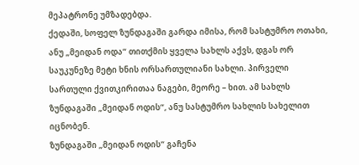მეპატრონე უმზადებდა.
ქედაში, სოფელ ზუნდაგაში გარდა იმისა, რომ სასტუმრო ოთახი, ანუ „მეიდან ოდა“ თითქმის ყველა სახლს აქვს, დგას ორ საუკუნეზე მეტი ხნის ორსართულიანი სახლი. პირველი სართული ქვითკირითაა ნაგები, მეორე – ხით. ამ სახლს ზუნდაგაში „მეიდან ოდის“, ანუ სასტუმრო სახლის სახელით იცნობენ.
ზუნდაგაში „მეიდან ოდის“ გაჩენა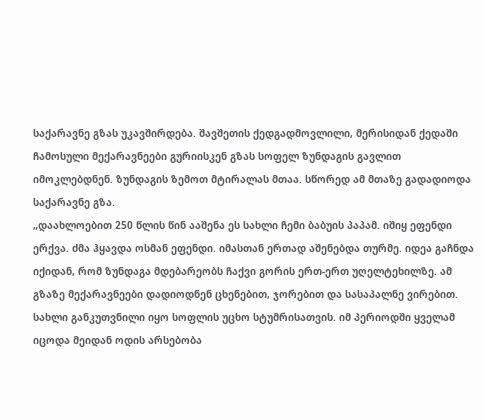საქარავნე გზას უკავშირდება. შავშეთის ქედგადმოვლილი, მერისიდან ქედაში ჩამოსული მექარავნეები გურიისკენ გზას სოფელ ზუნდაგის გავლით იმოკლებდნენ. ზუნდაგის ზემოთ მტირალას მთაა. სწორედ ამ მთაზე გადადიოდა საქარავნე გზა.
„დაახლოებით 250 წლის წინ ააშენა ეს სახლი ჩემი ბაბუის პაპამ. იშიყ ეფენდი ერქვა. ძმა ჰყავდა ოსმან ეფენდი. იმასთან ერთად აშენებდა თურმე. იდეა გაჩნდა იქიდან, რომ ზუნდაგა მდებარეობს ჩაქვი გორის ერთ-ერთ უღელტეხილზე. ამ გზაზე მექარავნეები დადიოდნენ ცხენებით, ჯორებით და სასაპალნე ვირებით. სახლი განკუთვნილი იყო სოფლის უცხო სტუმრისათვის. იმ პერიოდში ყველამ იცოდა მეიდან ოდის არსებობა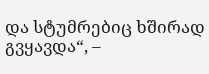და სტუმრებიც ხშირად გვყავდა“, –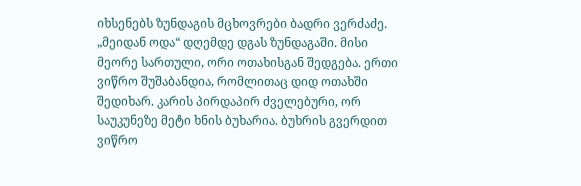იხსენებს ზუნდაგის მცხოვრები ბადრი ვერძაძე.
„მეიდან ოდა“ დღემდე დგას ზუნდაგაში. მისი მეორე სართული, ორი ოთახისგან შედგება. ერთი ვიწრო შუშაბანდია, რომლითაც დიდ ოთახში შედიხარ. კარის პირდაპირ ძველებური, ორ საუკუნეზე მეტი ხნის ბუხარია. ბუხრის გვერდით ვიწრო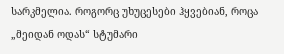სარკმელია. როგორც უხუცესები ჰყვებიან, როცა „მეიდან ოდას“ სტუმარი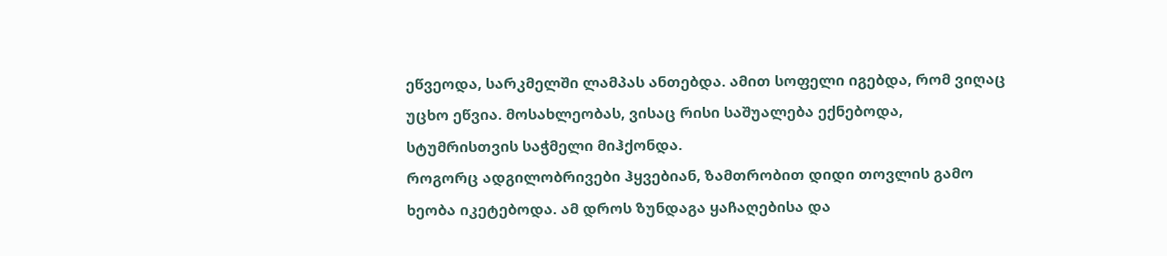ეწვეოდა, სარკმელში ლამპას ანთებდა. ამით სოფელი იგებდა, რომ ვიღაც უცხო ეწვია. მოსახლეობას, ვისაც რისი საშუალება ექნებოდა, სტუმრისთვის საჭმელი მიჰქონდა.
როგორც ადგილობრივები ჰყვებიან, ზამთრობით დიდი თოვლის გამო ხეობა იკეტებოდა. ამ დროს ზუნდაგა ყაჩაღებისა და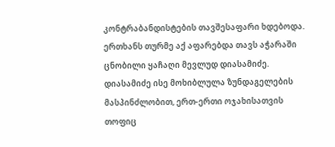კონტრაბანდისტების თავშესაფარი ხდებოდა. ერთხანს თურმე აქ აფარებდა თავს აჭარაში ცნობილი ყაჩაღი მევლუდ დიასამიძე. დიასამიძე ისე მოხიბლულა ზუნდაგელების მასპინძლობით, ერთ-ერთი ოჯახისათვის თოფიც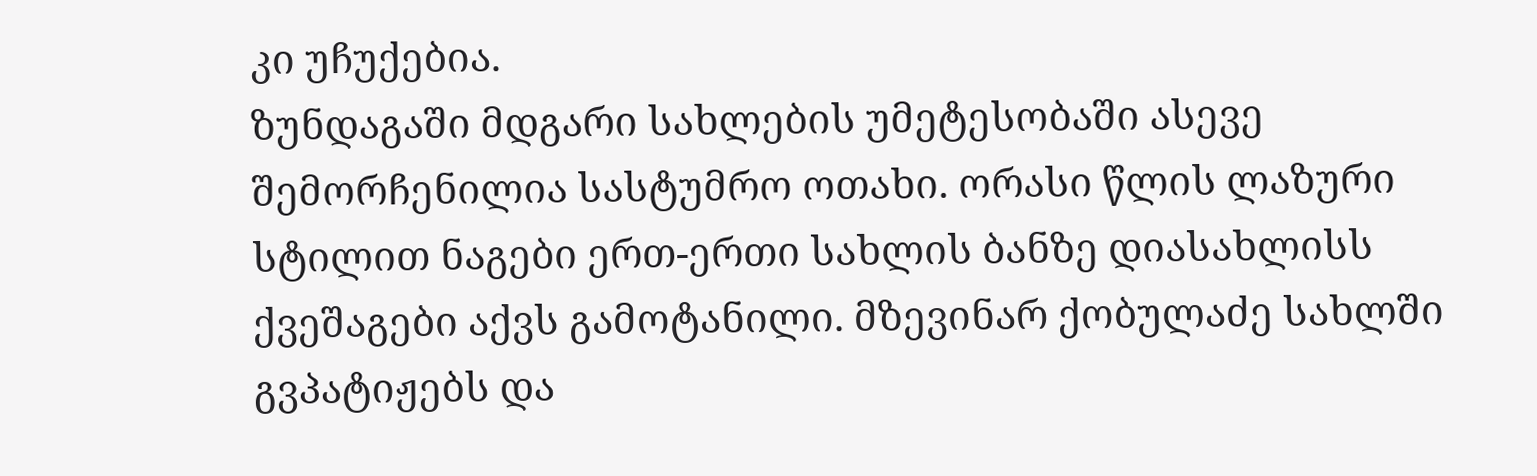კი უჩუქებია.
ზუნდაგაში მდგარი სახლების უმეტესობაში ასევე შემორჩენილია სასტუმრო ოთახი. ორასი წლის ლაზური სტილით ნაგები ერთ-ერთი სახლის ბანზე დიასახლისს ქვეშაგები აქვს გამოტანილი. მზევინარ ქობულაძე სახლში გვპატიჟებს და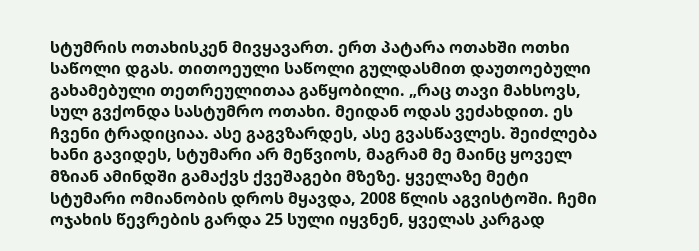სტუმრის ოთახისკენ მივყავართ. ერთ პატარა ოთახში ოთხი საწოლი დგას. თითოეული საწოლი გულდასმით დაუთოებული გახამებული თეთრეულითაა გაწყობილი. „რაც თავი მახსოვს, სულ გვქონდა სასტუმრო ოთახი. მეიდან ოდას ვეძახდით. ეს ჩვენი ტრადიციაა. ასე გაგვზარდეს, ასე გვასწავლეს. შეიძლება ხანი გავიდეს, სტუმარი არ მეწვიოს, მაგრამ მე მაინც ყოველ მზიან ამინდში გამაქვს ქვეშაგები მზეზე. ყველაზე მეტი სტუმარი ომიანობის დროს მყავდა, 2008 წლის აგვისტოში. ჩემი ოჯახის წევრების გარდა 25 სული იყვნენ, ყველას კარგად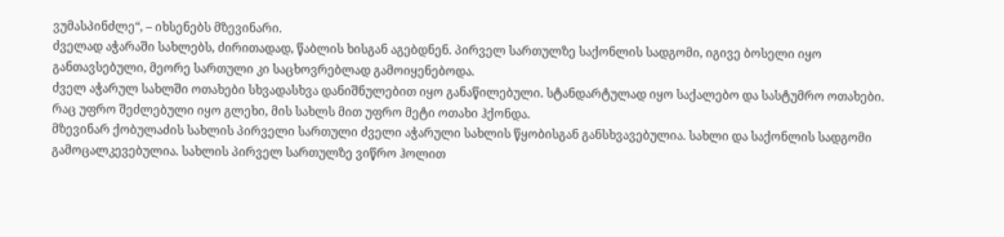ვუმასპინძლე“, – იხსენებს მზევინარი.
ძველად აჭარაში სახლებს, ძირითადად, წაბლის ხისგან აგებდნენ. პირველ სართულზე საქონლის სადგომი, იგივე ბოსელი იყო განთავსებული, მეორე სართული კი საცხოვრებლად გამოიყენებოდა.
ძველ აჭარულ სახლში ოთახები სხვადასხვა დანიშნულებით იყო განაწილებული. სტანდარტულად იყო საქალებო და სასტუმრო ოთახები. რაც უფრო შეძლებული იყო გლეხი, მის სახლს მით უფრო მეტი ოთახი ჰქონდა.
მზევინარ ქობულაძის სახლის პირველი სართული ძველი აჭარული სახლის წყობისგან განსხვავებულია. სახლი და საქონლის სადგომი გამოცალკევებულია. სახლის პირველ სართულზე ვიწრო ჰოლით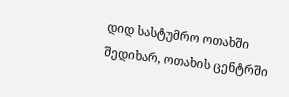დიდ სასტუმრო ოთახში შედიხარ, ოთახის ცენტრში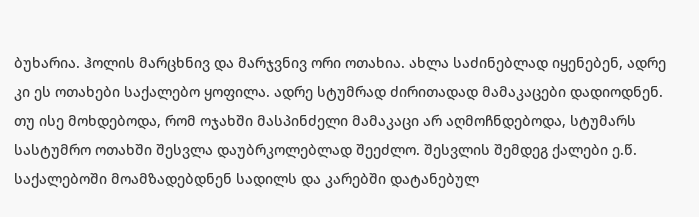ბუხარია. ჰოლის მარცხნივ და მარჯვნივ ორი ოთახია. ახლა საძინებლად იყენებენ, ადრე კი ეს ოთახები საქალებო ყოფილა. ადრე სტუმრად ძირითადად მამაკაცები დადიოდნენ. თუ ისე მოხდებოდა, რომ ოჯახში მასპინძელი მამაკაცი არ აღმოჩნდებოდა, სტუმარს სასტუმრო ოთახში შესვლა დაუბრკოლებლად შეეძლო. შესვლის შემდეგ ქალები ე.წ. საქალებოში მოამზადებდნენ სადილს და კარებში დატანებულ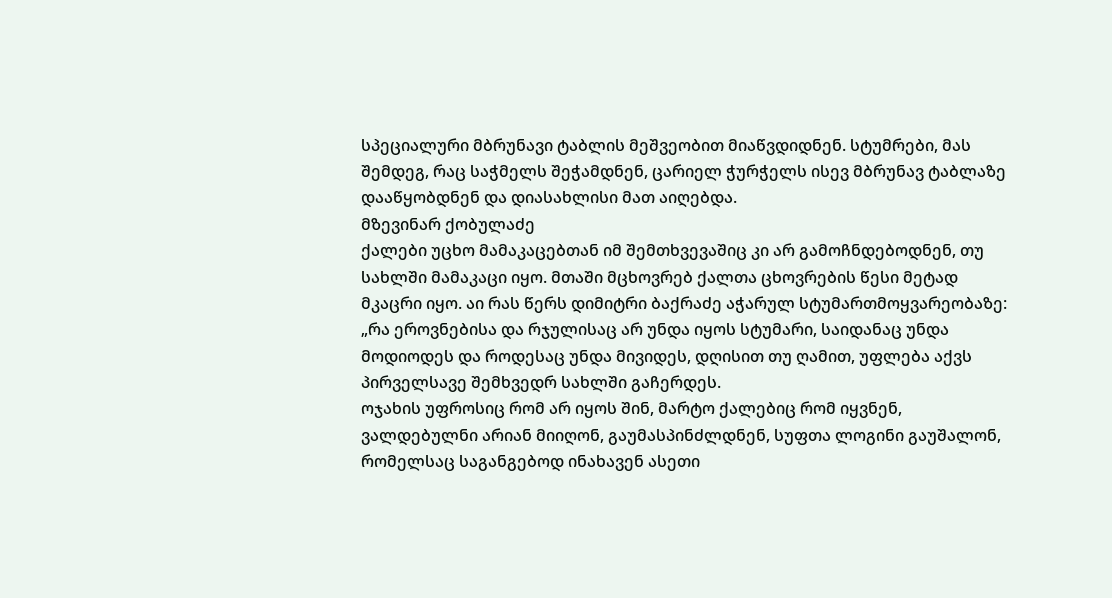სპეციალური მბრუნავი ტაბლის მეშვეობით მიაწვდიდნენ. სტუმრები, მას შემდეგ, რაც საჭმელს შეჭამდნენ, ცარიელ ჭურჭელს ისევ მბრუნავ ტაბლაზე დააწყობდნენ და დიასახლისი მათ აიღებდა.
მზევინარ ქობულაძე
ქალები უცხო მამაკაცებთან იმ შემთხვევაშიც კი არ გამოჩნდებოდნენ, თუ სახლში მამაკაცი იყო. მთაში მცხოვრებ ქალთა ცხოვრების წესი მეტად მკაცრი იყო. აი რას წერს დიმიტრი ბაქრაძე აჭარულ სტუმართმოყვარეობაზე:
„რა ეროვნებისა და რჯულისაც არ უნდა იყოს სტუმარი, საიდანაც უნდა მოდიოდეს და როდესაც უნდა მივიდეს, დღისით თუ ღამით, უფლება აქვს პირველსავე შემხვედრ სახლში გაჩერდეს.
ოჯახის უფროსიც რომ არ იყოს შინ, მარტო ქალებიც რომ იყვნენ, ვალდებულნი არიან მიიღონ, გაუმასპინძლდნენ, სუფთა ლოგინი გაუშალონ, რომელსაც საგანგებოდ ინახავენ ასეთი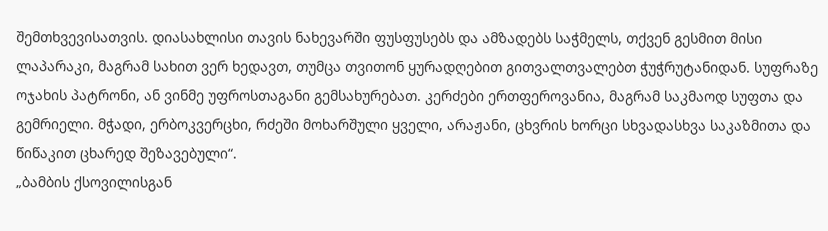შემთხვევისათვის. დიასახლისი თავის ნახევარში ფუსფუსებს და ამზადებს საჭმელს, თქვენ გესმით მისი ლაპარაკი, მაგრამ სახით ვერ ხედავთ, თუმცა თვითონ ყურადღებით გითვალთვალებთ ჭუჭრუტანიდან. სუფრაზე ოჯახის პატრონი, ან ვინმე უფროსთაგანი გემსახურებათ. კერძები ერთფეროვანია, მაგრამ საკმაოდ სუფთა და გემრიელი. მჭადი, ერბოკვერცხი, რძეში მოხარშული ყველი, არაჟანი, ცხვრის ხორცი სხვადასხვა საკაზმითა და წიწაკით ცხარედ შეზავებული“.
„ბამბის ქსოვილისგან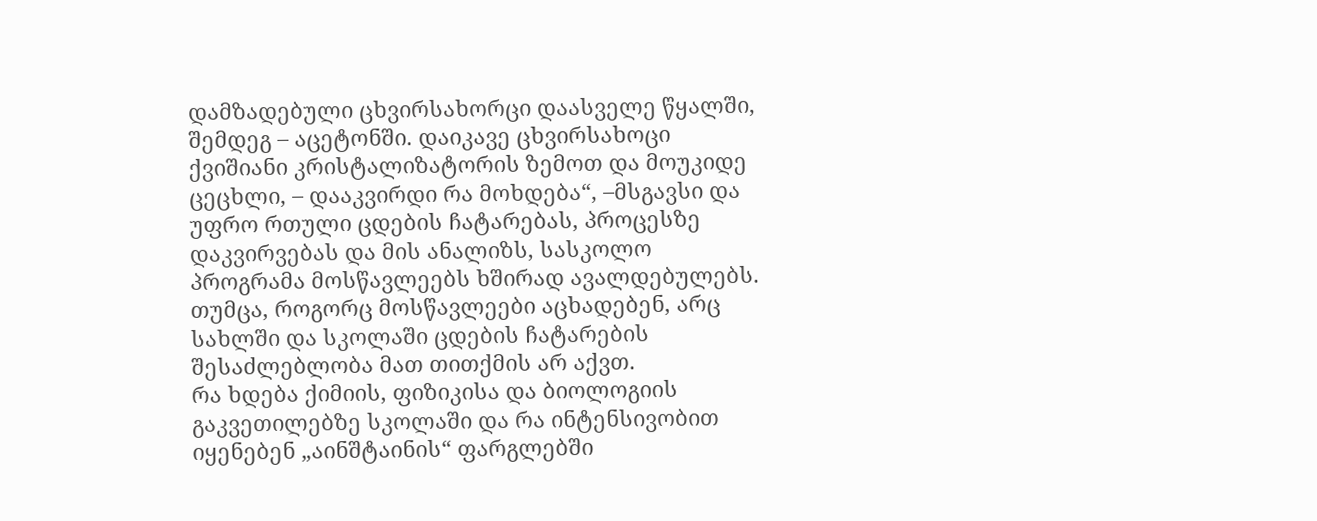დამზადებული ცხვირსახორცი დაასველე წყალში, შემდეგ – აცეტონში. დაიკავე ცხვირსახოცი ქვიშიანი კრისტალიზატორის ზემოთ და მოუკიდე ცეცხლი, – დააკვირდი რა მოხდება“, –მსგავსი და უფრო რთული ცდების ჩატარებას, პროცესზე დაკვირვებას და მის ანალიზს, სასკოლო პროგრამა მოსწავლეებს ხშირად ავალდებულებს. თუმცა, როგორც მოსწავლეები აცხადებენ, არც სახლში და სკოლაში ცდების ჩატარების შესაძლებლობა მათ თითქმის არ აქვთ.
რა ხდება ქიმიის, ფიზიკისა და ბიოლოგიის გაკვეთილებზე სკოლაში და რა ინტენსივობით იყენებენ „აინშტაინის“ ფარგლებში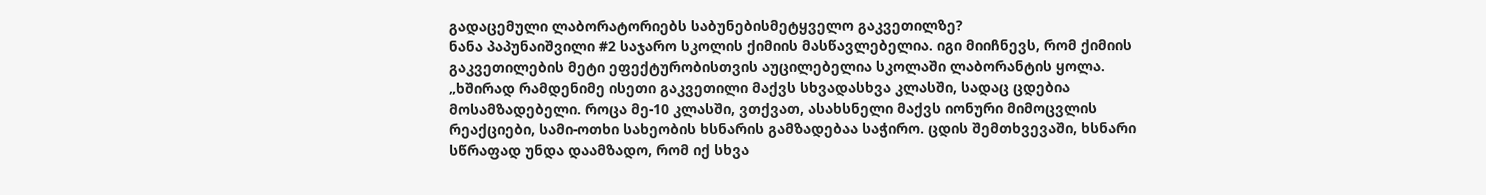გადაცემული ლაბორატორიებს საბუნებისმეტყველო გაკვეთილზე?
ნანა პაპუნაიშვილი #2 საჯარო სკოლის ქიმიის მასწავლებელია. იგი მიიჩნევს, რომ ქიმიის გაკვეთილების მეტი ეფექტურობისთვის აუცილებელია სკოლაში ლაბორანტის ყოლა.
„ხშირად რამდენიმე ისეთი გაკვეთილი მაქვს სხვადასხვა კლასში, სადაც ცდებია მოსამზადებელი. როცა მე-10 კლასში, ვთქვათ, ასახსნელი მაქვს იონური მიმოცვლის რეაქციები, სამი-ოთხი სახეობის ხსნარის გამზადებაა საჭირო. ცდის შემთხვევაში, ხსნარი სწრაფად უნდა დაამზადო, რომ იქ სხვა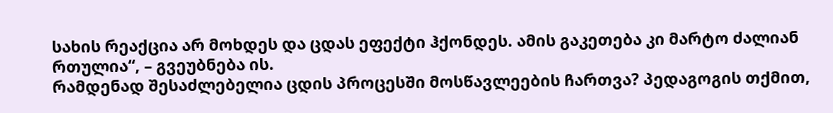სახის რეაქცია არ მოხდეს და ცდას ეფექტი ჰქონდეს. ამის გაკეთება კი მარტო ძალიან რთულია“, – გვეუბნება ის.
რამდენად შესაძლებელია ცდის პროცესში მოსწავლეების ჩართვა? პედაგოგის თქმით,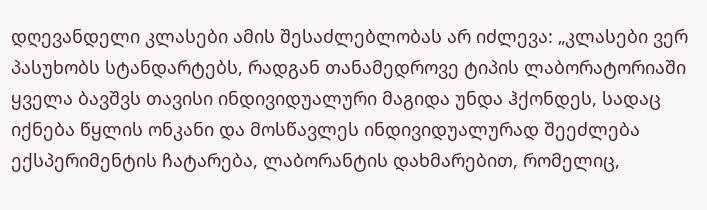დღევანდელი კლასები ამის შესაძლებლობას არ იძლევა: „კლასები ვერ პასუხობს სტანდარტებს, რადგან თანამედროვე ტიპის ლაბორატორიაში ყველა ბავშვს თავისი ინდივიდუალური მაგიდა უნდა ჰქონდეს, სადაც იქნება წყლის ონკანი და მოსწავლეს ინდივიდუალურად შეეძლება ექსპერიმენტის ჩატარება, ლაბორანტის დახმარებით, რომელიც,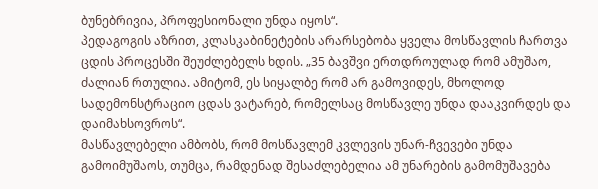ბუნებრივია, პროფესიონალი უნდა იყოს“.
პედაგოგის აზრით, კლასკაბინეტების არარსებობა ყველა მოსწავლის ჩართვა ცდის პროცესში შეუძლებელს ხდის. „35 ბავშვი ერთდროულად რომ ამუშაო, ძალიან რთულია. ამიტომ, ეს სიყალბე რომ არ გამოვიდეს, მხოლოდ სადემონსტრაციო ცდას ვატარებ, რომელსაც მოსწავლე უნდა დააკვირდეს და დაიმახსოვროს“.
მასწავლებელი ამბობს, რომ მოსწავლემ კვლევის უნარ-ჩვევები უნდა გამოიმუშაოს, თუმცა, რამდენად შესაძლებელია ამ უნარების გამომუშავება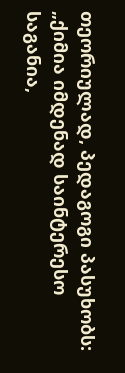თეორიულად, პედაგოგი პასუხობს: „ქიმია იმდენად საინტერესო საგანია,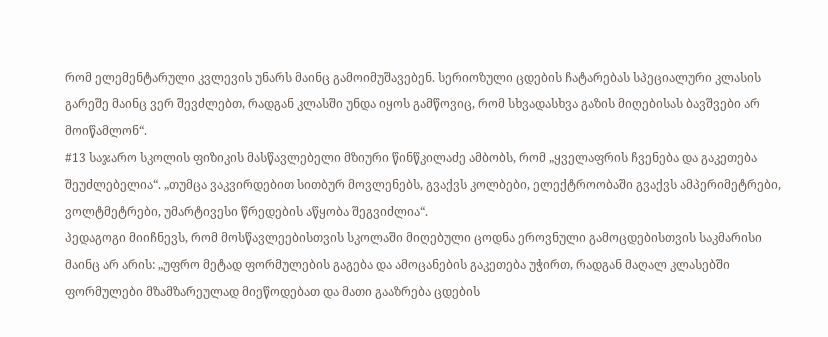რომ ელემენტარული კვლევის უნარს მაინც გამოიმუშავებენ. სერიოზული ცდების ჩატარებას სპეციალური კლასის გარეშე მაინც ვერ შევძლებთ, რადგან კლასში უნდა იყოს გამწოვიც, რომ სხვადასხვა გაზის მიღებისას ბავშვები არ მოიწამლონ“.
#13 საჯარო სკოლის ფიზიკის მასწავლებელი მზიური წინწკილაძე ამბობს, რომ „ყველაფრის ჩვენება და გაკეთება შეუძლებელია“. „თუმცა ვაკვირდებით სითბურ მოვლენებს, გვაქვს კოლბები, ელექტროობაში გვაქვს ამპერიმეტრები, ვოლტმეტრები, უმარტივესი წრედების აწყობა შეგვიძლია“.
პედაგოგი მიიჩნევს, რომ მოსწავლეებისთვის სკოლაში მიღებული ცოდნა ეროვნული გამოცდებისთვის საკმარისი მაინც არ არის: „უფრო მეტად ფორმულების გაგება და ამოცანების გაკეთება უჭირთ, რადგან მაღალ კლასებში ფორმულები მზამზარეულად მიეწოდებათ და მათი გააზრება ცდების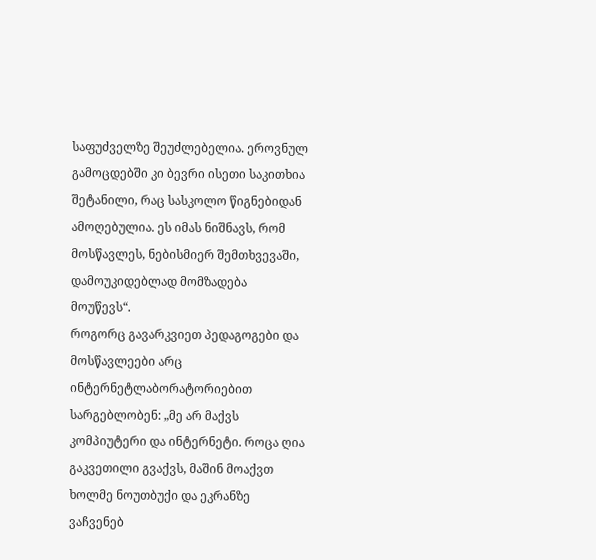საფუძველზე შეუძლებელია. ეროვნულ გამოცდებში კი ბევრი ისეთი საკითხია შეტანილი, რაც სასკოლო წიგნებიდან ამოღებულია. ეს იმას ნიშნავს, რომ მოსწავლეს, ნებისმიერ შემთხვევაში, დამოუკიდებლად მომზადება მოუწევს“.
როგორც გავარკვიეთ პედაგოგები და მოსწავლეები არც ინტერნეტლაბორატორიებით სარგებლობენ: „მე არ მაქვს კომპიუტერი და ინტერნეტი. როცა ღია გაკვეთილი გვაქვს, მაშინ მოაქვთ ხოლმე ნოუთბუქი და ეკრანზე ვაჩვენებ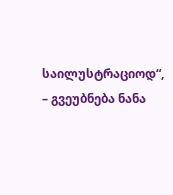საილუსტრაციოდ“, – გვეუბნება ნანა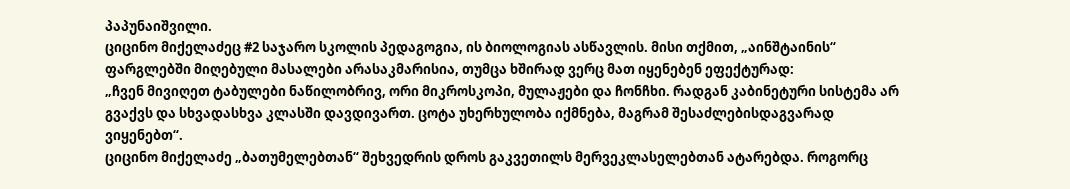პაპუნაიშვილი.
ციცინო მიქელაძეც #2 საჯარო სკოლის პედაგოგია, ის ბიოლოგიას ასწავლის. მისი თქმით, „აინშტაინის“ ფარგლებში მიღებული მასალები არასაკმარისია, თუმცა ხშირად ვერც მათ იყენებენ ეფექტურად:
„ჩვენ მივიღეთ ტაბულები ნაწილობრივ, ორი მიკროსკოპი, მულაჟები და ჩონჩხი. რადგან კაბინეტური სისტემა არ გვაქვს და სხვადასხვა კლასში დავდივართ. ცოტა უხერხულობა იქმნება, მაგრამ შესაძლებისდაგვარად ვიყენებთ“.
ციცინო მიქელაძე „ბათუმელებთან“ შეხვედრის დროს გაკვეთილს მერვეკლასელებთან ატარებდა. როგორც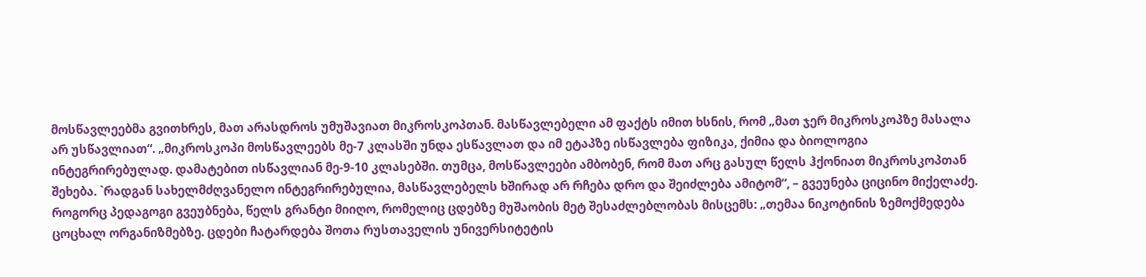მოსწავლეებმა გვითხრეს, მათ არასდროს უმუშავიათ მიკროსკოპთან. მასწავლებელი ამ ფაქტს იმით ხსნის, რომ „მათ ჯერ მიკროსკოპზე მასალა არ უსწავლიათ“. „მიკროსკოპი მოსწავლეებს მე-7 კლასში უნდა ესწავლათ და იმ ეტაპზე ისწავლება ფიზიკა, ქიმია და ბიოლოგია ინტეგრირებულად. დამატებით ისწავლიან მე-9-10 კლასებში. თუმცა, მოსწავლეები ამბობენ, რომ მათ არც გასულ წელს ჰქონიათ მიკროსკოპთან შეხება. `რადგან სახელმძღვანელო ინტეგრირებულია, მასწავლებელს ხშირად არ რჩება დრო და შეიძლება ამიტომ“, – გვეუნება ციცინო მიქელაძე.
როგორც პედაგოგი გვეუბნება, წელს გრანტი მიიღო, რომელიც ცდებზე მუშაობის მეტ შესაძლებლობას მისცემს: „თემაა ნიკოტინის ზემოქმედება ცოცხალ ორგანიზმებზე. ცდები ჩატარდება შოთა რუსთაველის უნივერსიტეტის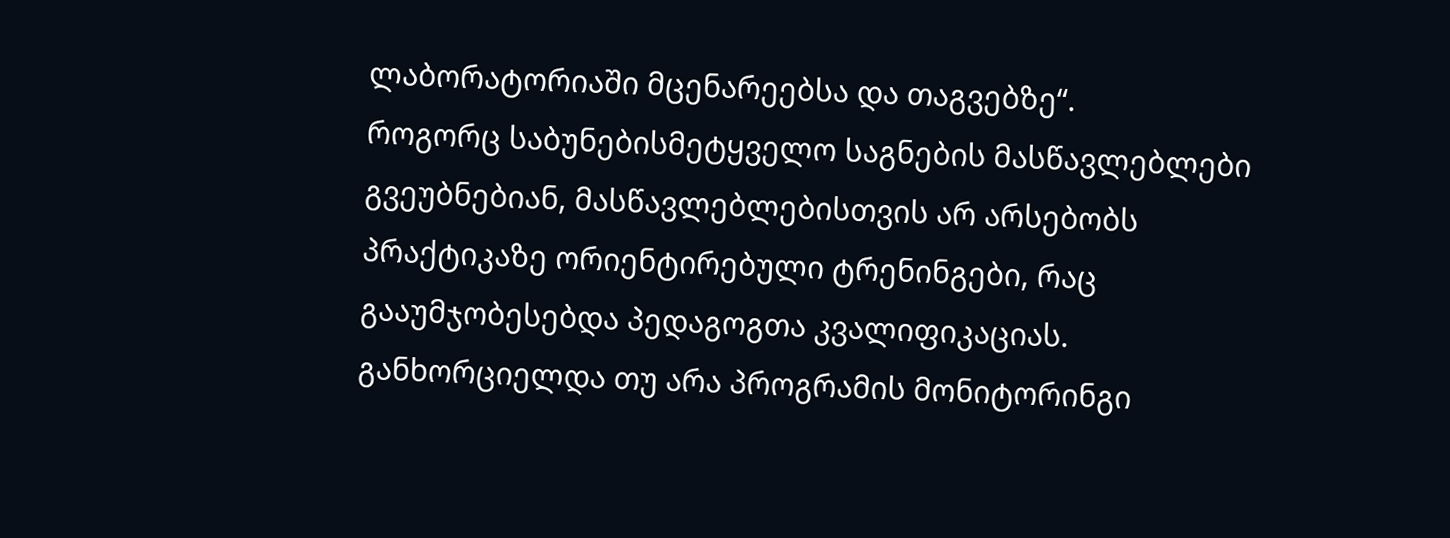ლაბორატორიაში მცენარეებსა და თაგვებზე“.
როგორც საბუნებისმეტყველო საგნების მასწავლებლები გვეუბნებიან, მასწავლებლებისთვის არ არსებობს პრაქტიკაზე ორიენტირებული ტრენინგები, რაც გააუმჯობესებდა პედაგოგთა კვალიფიკაციას.
განხორციელდა თუ არა პროგრამის მონიტორინგი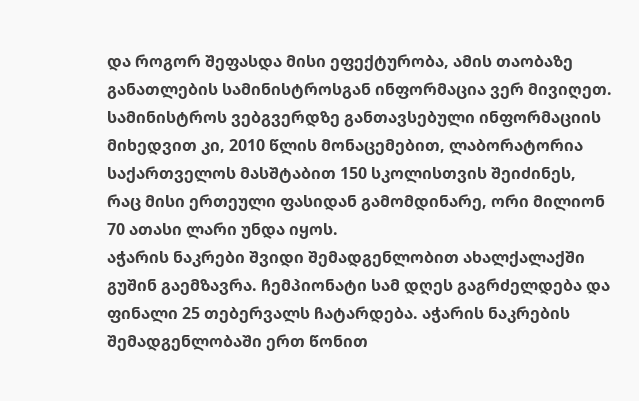და როგორ შეფასდა მისი ეფექტურობა, ამის თაობაზე განათლების სამინისტროსგან ინფორმაცია ვერ მივიღეთ. სამინისტროს ვებგვერდზე განთავსებული ინფორმაციის მიხედვით კი, 2010 წლის მონაცემებით, ლაბორატორია საქართველოს მასშტაბით 150 სკოლისთვის შეიძინეს, რაც მისი ერთეული ფასიდან გამომდინარე, ორი მილიონ 70 ათასი ლარი უნდა იყოს.
აჭარის ნაკრები შვიდი შემადგენლობით ახალქალაქში გუშინ გაემზავრა. ჩემპიონატი სამ დღეს გაგრძელდება და ფინალი 25 თებერვალს ჩატარდება. აჭარის ნაკრების შემადგენლობაში ერთ წონით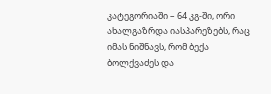კატეგორიაში – 64 კგ-ში, ორი ახალგაზრდა იასპარეზებს, რაც იმას ნიშნავს, რომ ბექა ბოლქვაძეს და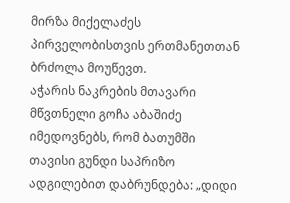მირზა მიქელაძეს პირველობისთვის ერთმანეთთან ბრძოლა მოუწევთ.
აჭარის ნაკრების მთავარი მწვთნელი გოჩა აბაშიძე იმედოვნებს, რომ ბათუმში თავისი გუნდი საპრიზო ადგილებით დაბრუნდება: „დიდი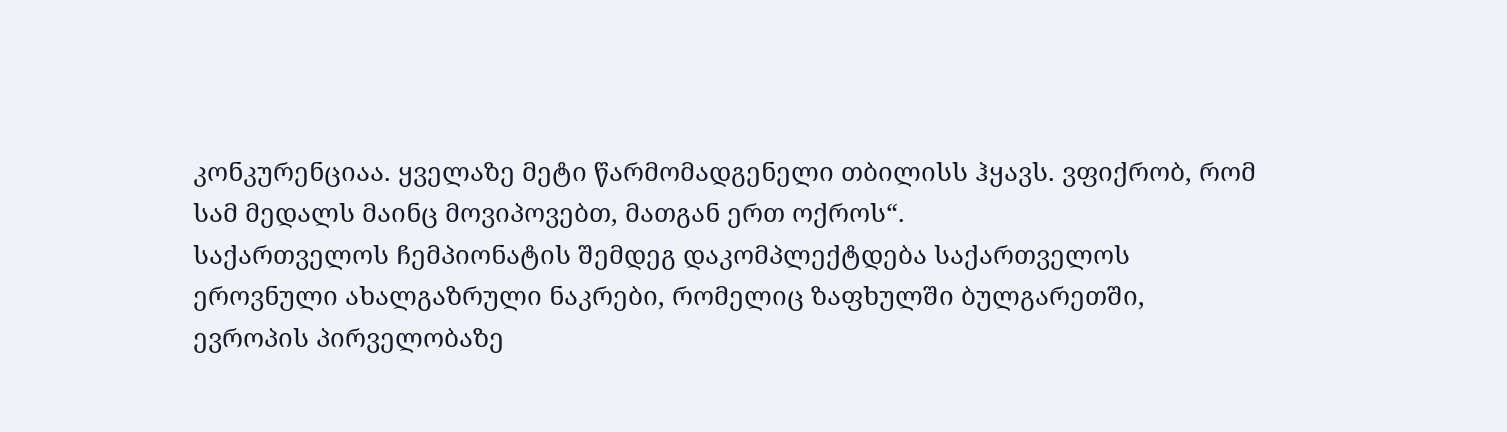კონკურენციაა. ყველაზე მეტი წარმომადგენელი თბილისს ჰყავს. ვფიქრობ, რომ სამ მედალს მაინც მოვიპოვებთ, მათგან ერთ ოქროს“.
საქართველოს ჩემპიონატის შემდეგ დაკომპლექტდება საქართველოს ეროვნული ახალგაზრული ნაკრები, რომელიც ზაფხულში ბულგარეთში, ევროპის პირველობაზე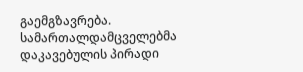გაემგზავრება.
სამართალდამცველებმა დაკავებულის პირადი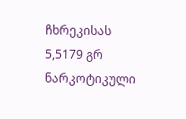ჩხრეკისას 5,5179 გრ ნარკოტიკული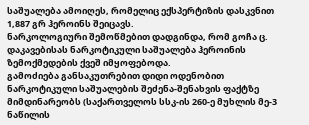საშუალება ამოიღეს, რომელიც ექსპერტიზის დასკვნით 1,887 გრ ჰეროინს შეიცავს.
ნარკოლოგიური შემოწმებით დადგინდა, რომ გოჩა ც. დაკავებისას ნარკოტიკული საშუალება ჰეროინის ზემოქმედების ქვეშ იმყოფებოდა.
გამოძიება განსაკუთრებით დიდი ოდენობით ნარკოტიკული საშუალების შეძენა-შენახვის ფაქტზე მიმდინარეობს (საქართველოს სსკ-ის 260-ე მუხლის მე-3 ნაწილის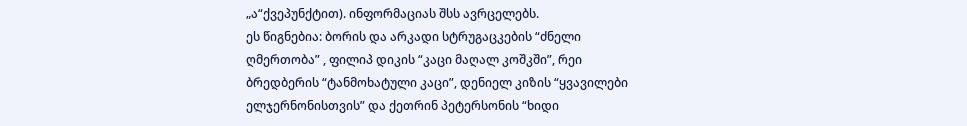„ა“ქვეპუნქტით). ინფორმაციას შსს ავრცელებს.
ეს წიგნებია: ბორის და არკადი სტრუგაცკების “ძნელი ღმერთობა” , ფილიპ დიკის “კაცი მაღალ კოშკში”, რეი ბრედბერის “ტანმოხატული კაცი”, დენიელ კიზის “ყვავილები ელჯერნონისთვის” და ქეთრინ პეტერსონის “ხიდი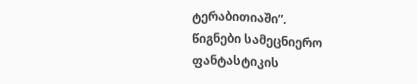ტერაბითიაში”.
წიგნები სამეცნიერო ფანტასტიკის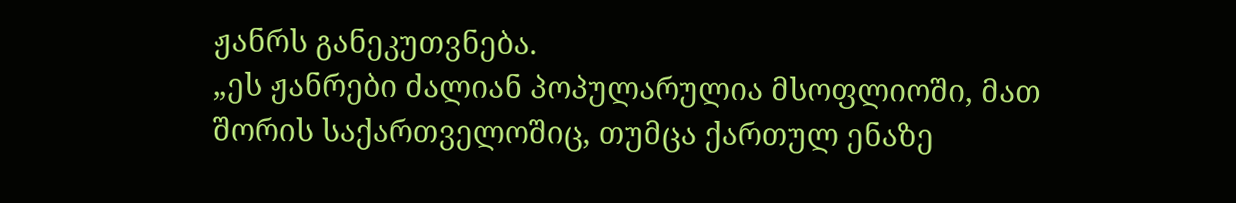ჟანრს განეკუთვნება.
„ეს ჟანრები ძალიან პოპულარულია მსოფლიოში, მათ შორის საქართველოშიც, თუმცა ქართულ ენაზე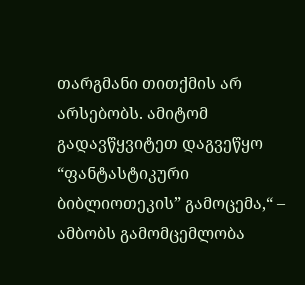თარგმანი თითქმის არ არსებობს. ამიტომ გადავწყვიტეთ დაგვეწყო “ფანტასტიკური ბიბლიოთეკის” გამოცემა,“ – ამბობს გამომცემლობა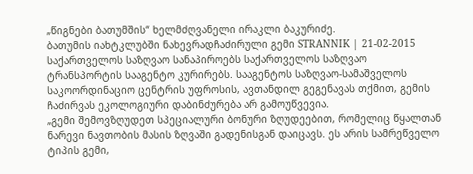„წიგნები ბათუმშის“ ხელმძღვანელი ირაკლი ბაკურიძე.
ბათუმის იახტკლუბში ნახევრადჩაძირული გემი STRANNIK | 21-02-2015
საქართველოს საზღვაო სანაპიროებს საქართველოს საზღვაო ტრანსპორტის სააგენტო კურირებს. სააგენტოს საზღვაო-სამაშველოს საკოორდინაციო ცენტრის უფროსის, ავთანდილ გეგენავას თქმით, გემის ჩაძირვას ეკოლოგიური დაბინძურება არ გამოუწვევია.
„გემი შემოვზღუდეთ სპეციალური ბონური ზღუდეებით, რომელიც წყალთან ნარევი ნავთობის მასის ზღვაში გადენისგან დაიცავს. ეს არის სამრეწველო ტიპის გემი,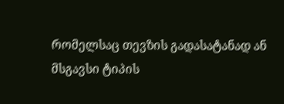რომელსაც თევზის გადასატანად ან მსგავსი ტიპის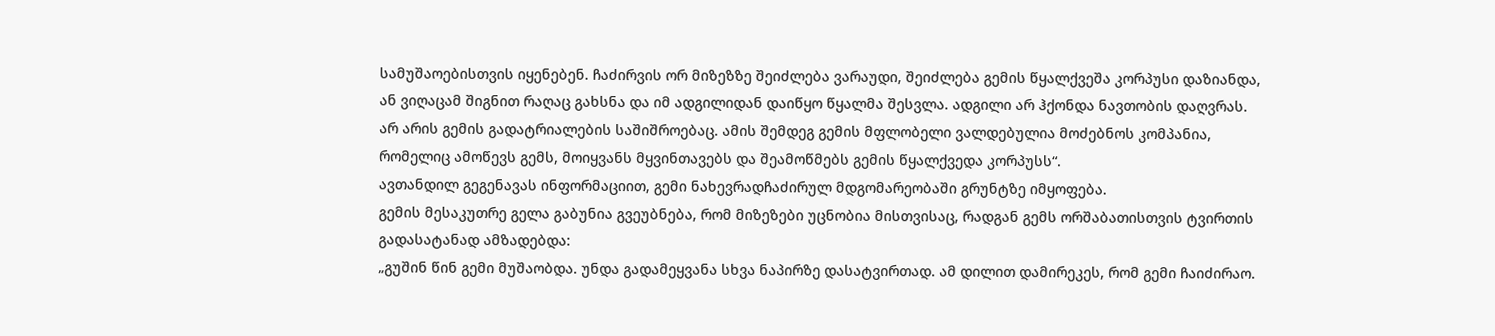სამუშაოებისთვის იყენებენ. ჩაძირვის ორ მიზეზზე შეიძლება ვარაუდი, შეიძლება გემის წყალქვეშა კორპუსი დაზიანდა, ან ვიღაცამ შიგნით რაღაც გახსნა და იმ ადგილიდან დაიწყო წყალმა შესვლა. ადგილი არ ჰქონდა ნავთობის დაღვრას. არ არის გემის გადატრიალების საშიშროებაც. ამის შემდეგ გემის მფლობელი ვალდებულია მოძებნოს კომპანია, რომელიც ამოწევს გემს, მოიყვანს მყვინთავებს და შეამოწმებს გემის წყალქვედა კორპუსს“.
ავთანდილ გეგენავას ინფორმაციით, გემი ნახევრადჩაძირულ მდგომარეობაში გრუნტზე იმყოფება.
გემის მესაკუთრე გელა გაბუნია გვეუბნება, რომ მიზეზები უცნობია მისთვისაც, რადგან გემს ორშაბათისთვის ტვირთის გადასატანად ამზადებდა:
„გუშინ წინ გემი მუშაობდა. უნდა გადამეყვანა სხვა ნაპირზე დასატვირთად. ამ დილით დამირეკეს, რომ გემი ჩაიძირაო.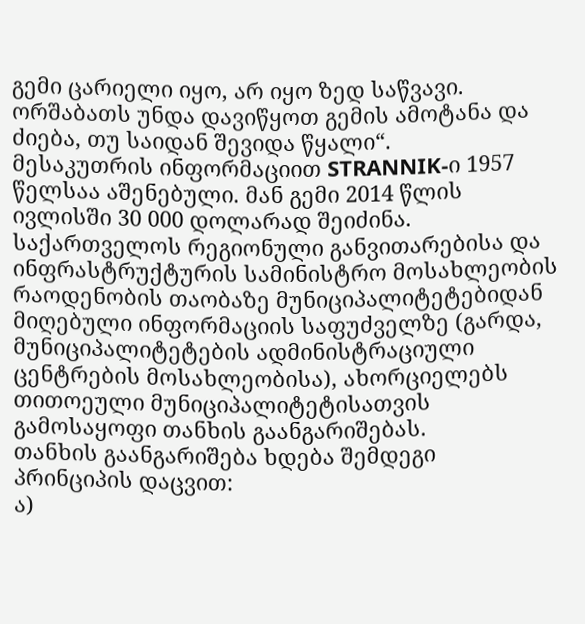გემი ცარიელი იყო, არ იყო ზედ საწვავი. ორშაბათს უნდა დავიწყოთ გემის ამოტანა და ძიება, თუ საიდან შევიდა წყალი“.
მესაკუთრის ინფორმაციით STRANNIK-ი 1957 წელსაა აშენებული. მან გემი 2014 წლის ივლისში 30 000 დოლარად შეიძინა.
საქართველოს რეგიონული განვითარებისა და ინფრასტრუქტურის სამინისტრო მოსახლეობის რაოდენობის თაობაზე მუნიციპალიტეტებიდან მიღებული ინფორმაციის საფუძველზე (გარდა, მუნიციპალიტეტების ადმინისტრაციული ცენტრების მოსახლეობისა), ახორციელებს თითოეული მუნიციპალიტეტისათვის გამოსაყოფი თანხის გაანგარიშებას.
თანხის გაანგარიშება ხდება შემდეგი პრინციპის დაცვით:
ა)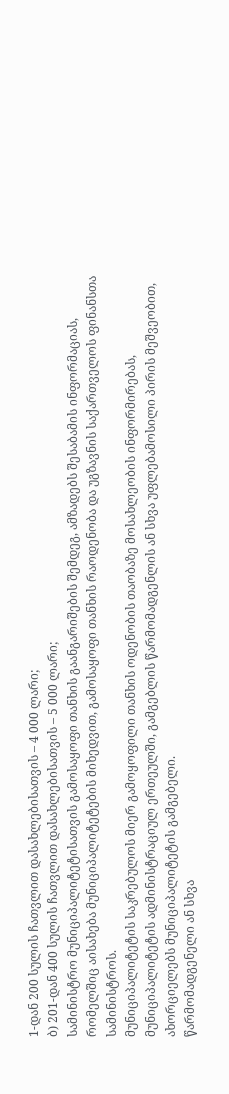1-დან 200 სულის ჩათვლით დასახლებისათვის – 4 000 ლარი;
ბ) 201-დან 400 სულის ჩათვლით დასახლებისათვის – 5 000 ლარი;
სამინისტრო მუნიციპალიტეტისათვის გამოსაყოფი თანხის გაანგარიშების შემდეგ, ამზადებს შესაბამის ინფორმაციას, რომელშიც აისახება მუნიციპალიტეტების მიხედვით, გამოსაყოფი თანხის რაოდენობა და უგზავნის საქართველოს ფინანსთა სამინისტროს.
მუნიციპალიტეტის საკრებულოს მიერ გამოყოფილი თანხის ოდენობის თაობაზე მოსახლეობის ინფორმირებას, მუნიციპალიტეტის ადმინისტრაციულ ერთეულში, გამგებლის წარმომადგენლის ან სხვა უფლებამოსილი პირის მეშვეობით, ახორციელებს მუნიციპალიტეტის გამგებელი.
წარმომადგენელი ან სხვა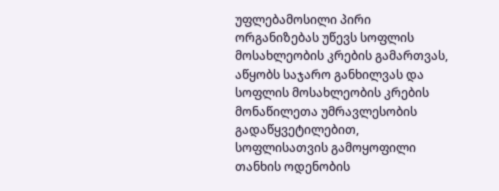უფლებამოსილი პირი ორგანიზებას უწევს სოფლის მოსახლეობის კრების გამართვას, აწყობს საჯარო განხილვას და სოფლის მოსახლეობის კრების მონაწილეთა უმრავლესობის გადაწყვეტილებით, სოფლისათვის გამოყოფილი თანხის ოდენობის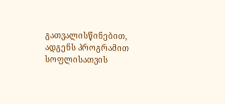გათვალისწინებით, ადგენს პროგრამით სოფლისათვის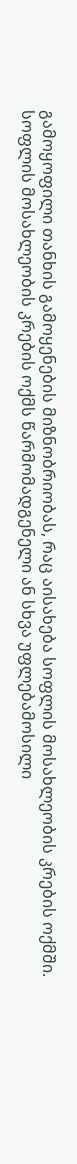გამოყოფილი თანხის გამოყენების მიზნობრიობას, რაც აისახება სოფლის მოსახლეობის კრების ოქმში. სოფლის მოსახლეობის კრების ოქმს წარმომადგენელი ან სხვა უფლებამოსილი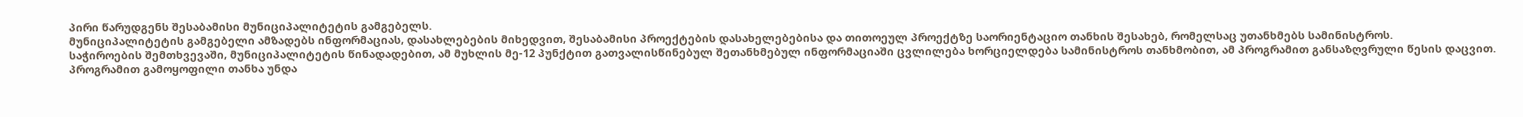პირი წარუდგენს შესაბამისი მუნიციპალიტეტის გამგებელს.
მუნიციპალიტეტის გამგებელი ამზადებს ინფორმაციას, დასახლებების მიხედვით, შესაბამისი პროექტების დასახელებებისა და თითოეულ პროექტზე საორიენტაციო თანხის შესახებ, რომელსაც უთანხმებს სამინისტროს.
საჭიროების შემთხვევაში, მუნიციპალიტეტის წინადადებით, ამ მუხლის მე-12 პუნქტით გათვალისწინებულ შეთანხმებულ ინფორმაციაში ცვლილება ხორციელდება სამინისტროს თანხმობით, ამ პროგრამით განსაზღვრული წესის დაცვით.
პროგრამით გამოყოფილი თანხა უნდა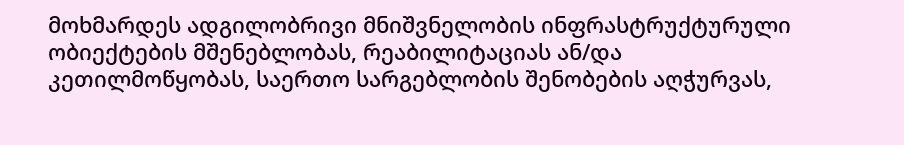მოხმარდეს ადგილობრივი მნიშვნელობის ინფრასტრუქტურული ობიექტების მშენებლობას, რეაბილიტაციას ან/და კეთილმოწყობას, საერთო სარგებლობის შენობების აღჭურვას,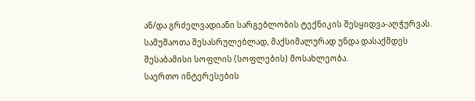ან/და გრძელვადიანი სარგებლობის ტექნიკის შესყიდვა-აღჭურვას.
სამუშაოთა შესასრულებლად, მაქსიმალურად უნდა დასაქმდეს შესაბამისი სოფლის (სოფლების) მოსახლეობა.
საერთო ინტერესების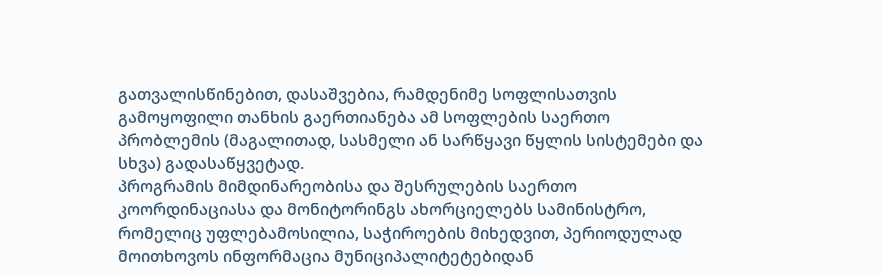გათვალისწინებით, დასაშვებია, რამდენიმე სოფლისათვის გამოყოფილი თანხის გაერთიანება ამ სოფლების საერთო პრობლემის (მაგალითად, სასმელი ან სარწყავი წყლის სისტემები და სხვა) გადასაწყვეტად.
პროგრამის მიმდინარეობისა და შესრულების საერთო კოორდინაციასა და მონიტორინგს ახორციელებს სამინისტრო, რომელიც უფლებამოსილია, საჭიროების მიხედვით, პერიოდულად მოითხოვოს ინფორმაცია მუნიციპალიტეტებიდან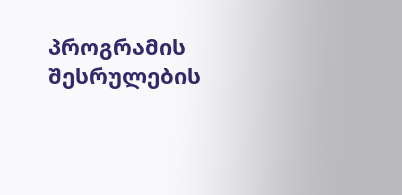პროგრამის შესრულების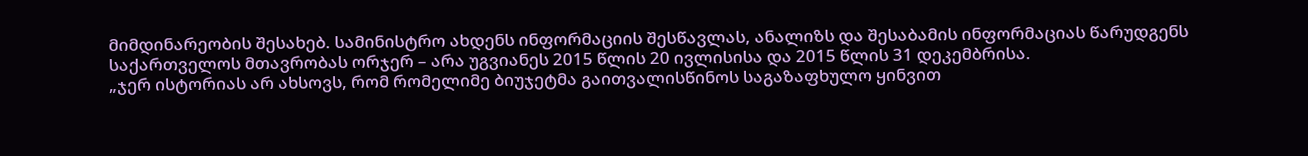მიმდინარეობის შესახებ. სამინისტრო ახდენს ინფორმაციის შესწავლას, ანალიზს და შესაბამის ინფორმაციას წარუდგენს საქართველოს მთავრობას ორჯერ – არა უგვიანეს 2015 წლის 20 ივლისისა და 2015 წლის 31 დეკემბრისა.
„ჯერ ისტორიას არ ახსოვს, რომ რომელიმე ბიუჯეტმა გაითვალისწინოს საგაზაფხულო ყინვით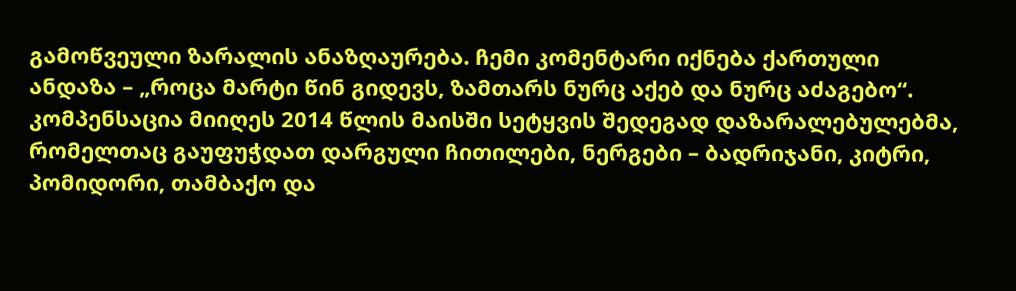გამოწვეული ზარალის ანაზღაურება. ჩემი კომენტარი იქნება ქართული ანდაზა – „როცა მარტი წინ გიდევს, ზამთარს ნურც აქებ და ნურც აძაგებო“. კომპენსაცია მიიღეს 2014 წლის მაისში სეტყვის შედეგად დაზარალებულებმა, რომელთაც გაუფუჭდათ დარგული ჩითილები, ნერგები – ბადრიჯანი, კიტრი, პომიდორი, თამბაქო და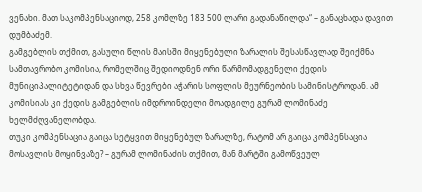ვენახი. მათ საკომპენსაციოდ, 258 კომლზე 183 500 ლარი გადანაწილდა“ – განაცხადა დავით დუმბაძემ.
გამგებლის თქმით, გასული წლის მაისში მიყენებული ზარალის შესასწავლად შეიქმნა სამთავრობო კომისია, რომელშიც შედიოდნენ ორი წარმომადგენელი ქედის მუნიციპალიტეტიდან და სხვა წევრები აჭარის სოფლის მეურნეობის სამინისტროდან. ამ კომისიას კი ქედის გამგებლის იმდროინდელი მოადგილე გურამ ლომინაძე ხელმძღვანელობდა.
თუკი კომპენსაცია გაიცა სეტყვით მიყენებულ ზარალზე, რატომ არ გაიცა კომპენსაცია მოსავლის მოყინვაზე? – გურამ ლომინაძის თქმით, მან მარტში გამოწვეულ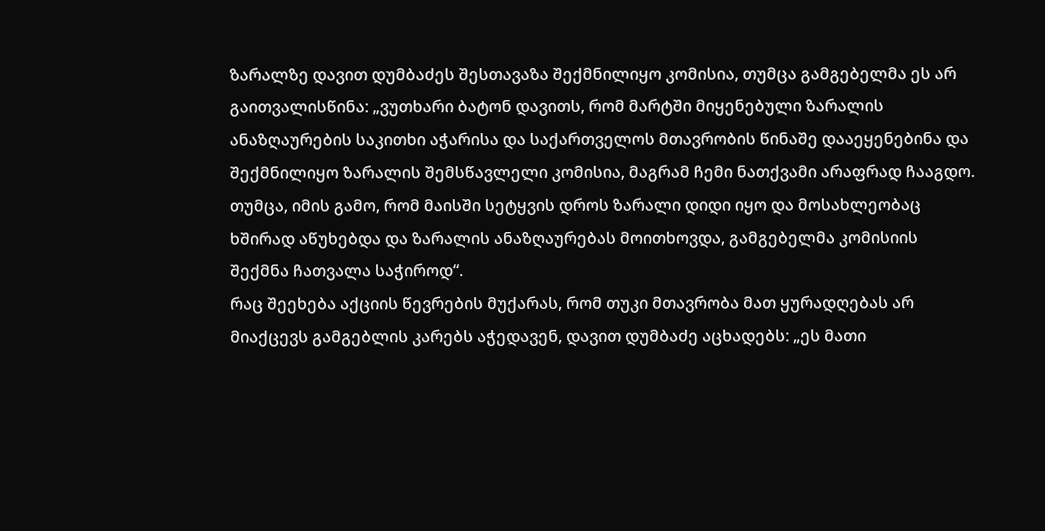ზარალზე დავით დუმბაძეს შესთავაზა შექმნილიყო კომისია, თუმცა გამგებელმა ეს არ გაითვალისწინა: „ვუთხარი ბატონ დავითს, რომ მარტში მიყენებული ზარალის ანაზღაურების საკითხი აჭარისა და საქართველოს მთავრობის წინაშე დააეყენებინა და შექმნილიყო ზარალის შემსწავლელი კომისია, მაგრამ ჩემი ნათქვამი არაფრად ჩააგდო. თუმცა, იმის გამო, რომ მაისში სეტყვის დროს ზარალი დიდი იყო და მოსახლეობაც ხშირად აწუხებდა და ზარალის ანაზღაურებას მოითხოვდა, გამგებელმა კომისიის შექმნა ჩათვალა საჭიროდ“.
რაც შეეხება აქციის წევრების მუქარას, რომ თუკი მთავრობა მათ ყურადღებას არ მიაქცევს გამგებლის კარებს აჭედავენ, დავით დუმბაძე აცხადებს: „ეს მათი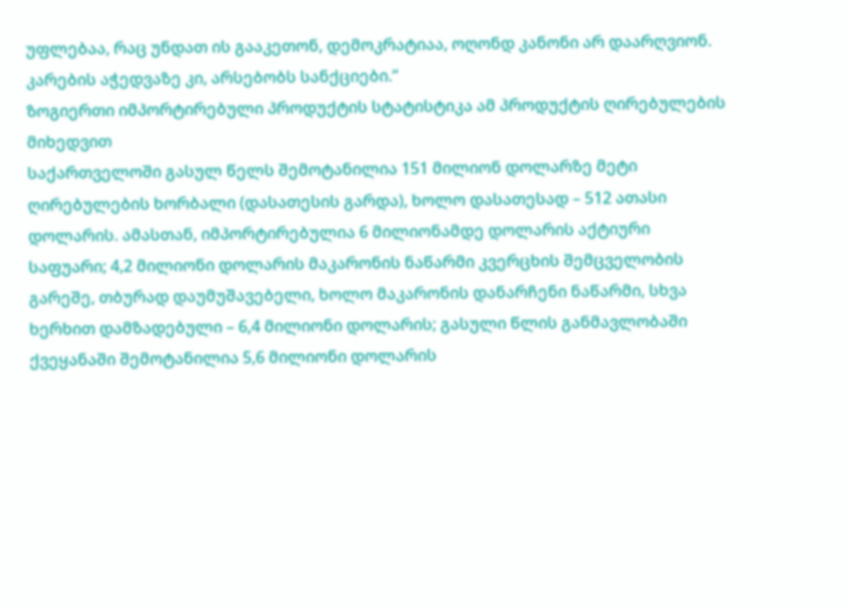უფლებაა, რაც უნდათ ის გააკეთონ, დემოკრატიაა, ოღონდ კანონი არ დაარღვიონ. კარების აჭედვაზე კი, არსებობს სანქციები.“
ზოგიერთი იმპორტირებული პროდუქტის სტატისტიკა ამ პროდუქტის ღირებულების მიხედვით
საქართველოში გასულ წელს შემოტანილია 151 მილიონ დოლარზე მეტი ღირებულების ხორბალი (დასათესის გარდა), ხოლო დასათესად – 512 ათასი დოლარის. ამასთან, იმპორტირებულია 6 მილიონამდე დოლარის აქტიური საფუარი; 4,2 მილიონი დოლარის მაკარონის ნაწარმი კვერცხის შემცველობის გარეშე, თბურად დაუმუშავებელი, ხოლო მაკარონის დანარჩენი ნაწარმი, სხვა ხერხით დამზადებული – 6,4 მილიონი დოლარის; გასული წლის განმავლობაში ქვეყანაში შემოტანილია 5,6 მილიონი დოლარის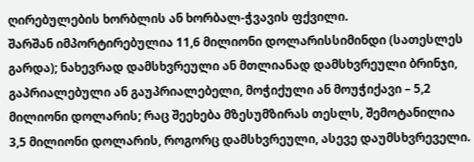ღირებულების ხორბლის ან ხორბალ-ჭვავის ფქვილი.
შარშან იმპორტირებულია 11,6 მილიონი დოლარისსიმინდი (სათესლეს გარდა); ნახევრად დამსხვრეული ან მთლიანად დამსხვრეული ბრინჯი, გაპრიალებული ან გაუპრიალებელი, მოჭიქული ან მოუჭიქავი – 5,2 მილიონი დოლარის; რაც შეეხება მზესუმზირას თესლს, შემოტანილია 3,5 მილიონი დოლარის, როგორც დამსხვრეული, ასევე დაუმსხვრეველი.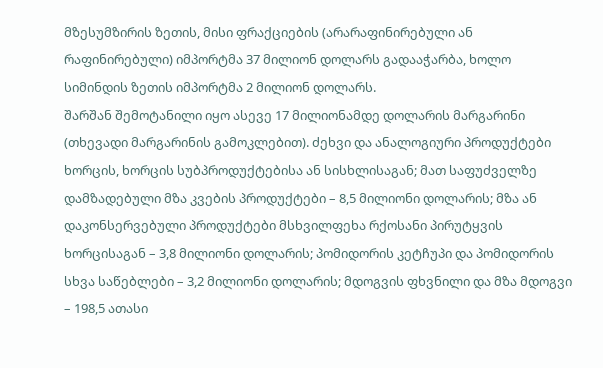მზესუმზირის ზეთის, მისი ფრაქციების (არარაფინირებული ან რაფინირებული) იმპორტმა 37 მილიონ დოლარს გადააჭარბა, ხოლო სიმინდის ზეთის იმპორტმა 2 მილიონ დოლარს.
შარშან შემოტანილი იყო ასევე 17 მილიონამდე დოლარის მარგარინი (თხევადი მარგარინის გამოკლებით). ძეხვი და ანალოგიური პროდუქტები ხორცის, ხორცის სუბპროდუქტებისა ან სისხლისაგან; მათ საფუძველზე დამზადებული მზა კვების პროდუქტები – 8,5 მილიონი დოლარის; მზა ან დაკონსერვებული პროდუქტები მსხვილფეხა რქოსანი პირუტყვის ხორცისაგან – 3,8 მილიონი დოლარის; პომიდორის კეტჩუპი და პომიდორის სხვა საწებლები – 3,2 მილიონი დოლარის; მდოგვის ფხვნილი და მზა მდოგვი – 198,5 ათასი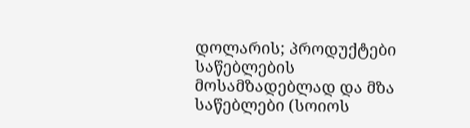დოლარის; პროდუქტები საწებლების მოსამზადებლად და მზა საწებლები (სოიოს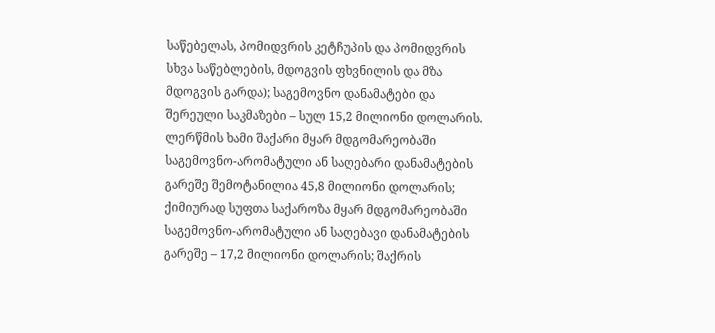საწებელას, პომიდვრის კეტჩუპის და პომიდვრის სხვა საწებლების, მდოგვის ფხვნილის და მზა მდოგვის გარდა); საგემოვნო დანამატები და შერეული საკმაზები – სულ 15,2 მილიონი დოლარის.
ლერწმის ხამი შაქარი მყარ მდგომარეობაში საგემოვნო-არომატული ან საღებარი დანამატების გარეშე შემოტანილია 45,8 მილიონი დოლარის; ქიმიურად სუფთა საქაროზა მყარ მდგომარეობაში საგემოვნო-არომატული ან საღებავი დანამატების გარეშე – 17,2 მილიონი დოლარის; შაქრის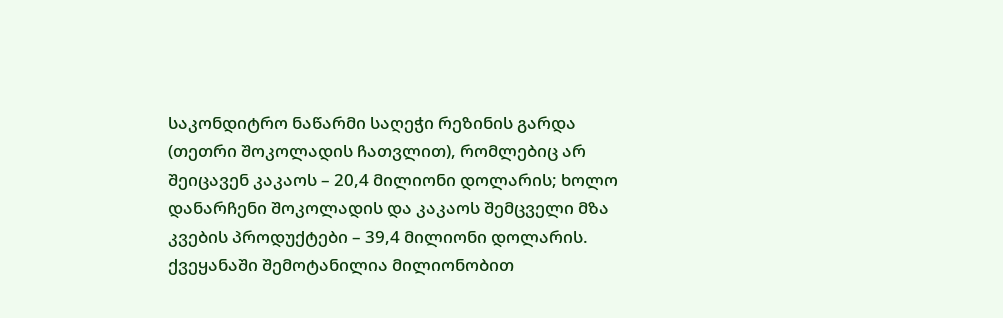საკონდიტრო ნაწარმი საღეჭი რეზინის გარდა (თეთრი შოკოლადის ჩათვლით), რომლებიც არ შეიცავენ კაკაოს – 20,4 მილიონი დოლარის; ხოლო დანარჩენი შოკოლადის და კაკაოს შემცველი მზა კვების პროდუქტები – 39,4 მილიონი დოლარის.
ქვეყანაში შემოტანილია მილიონობით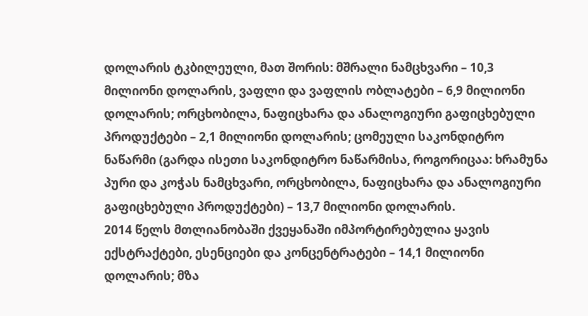დოლარის ტკბილეული, მათ შორის: მშრალი ნამცხვარი – 10,3 მილიონი დოლარის, ვაფლი და ვაფლის ობლატები – 6,9 მილიონი დოლარის; ორცხობილა, ნაფიცხარა და ანალოგიური გაფიცხებული პროდუქტები – 2,1 მილიონი დოლარის; ცომეული საკონდიტრო ნაწარმი (გარდა ისეთი საკონდიტრო ნაწარმისა, როგორიცაა: ხრამუნა პური და კოჭას ნამცხვარი, ორცხობილა, ნაფიცხარა და ანალოგიური გაფიცხებული პროდუქტები) – 13,7 მილიონი დოლარის.
2014 წელს მთლიანობაში ქვეყანაში იმპორტირებულია ყავის ექსტრაქტები, ესენციები და კონცენტრატები – 14,1 მილიონი დოლარის; მზა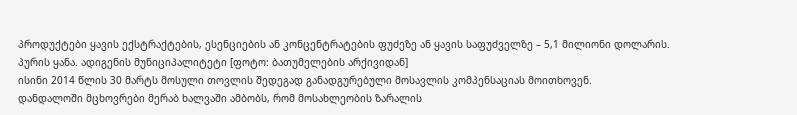პროდუქტები ყავის ექსტრაქტების, ესენციების ან კონცენტრატების ფუძეზე ან ყავის საფუძველზე – 5,1 მილიონი დოლარის.
პურის ყანა. ადიგენის მუნიციპალიტეტი [ფოტო: ბათუმელების არქივიდან]
ისინი 2014 წლის 30 მარტს მოსული თოვლის შედეგად განადგურებული მოსავლის კომპენსაციას მოითხოვენ.
დანდალოში მცხოვრები მერაბ ხალვაში ამბობს, რომ მოსახლეობის ზარალის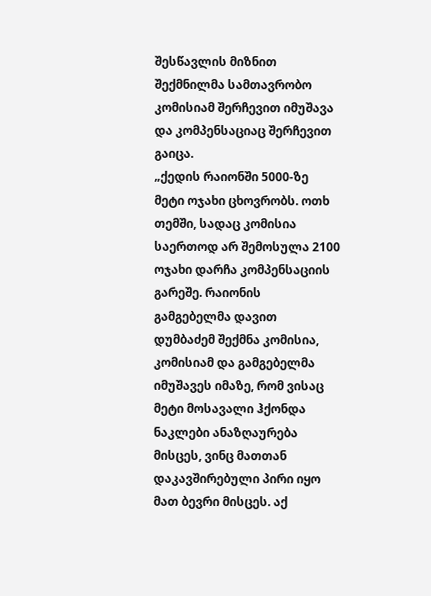შესწავლის მიზნით შექმნილმა სამთავრობო კომისიამ შერჩევით იმუშავა და კომპენსაციაც შერჩევით გაიცა.
„ქედის რაიონში 5000-ზე მეტი ოჯახი ცხოვრობს. ოთხ თემში, სადაც კომისია საერთოდ არ შემოსულა 2100 ოჯახი დარჩა კომპენსაციის გარეშე. რაიონის გამგებელმა დავით დუმბაძემ შექმნა კომისია, კომისიამ და გამგებელმა იმუშავეს იმაზე, რომ ვისაც მეტი მოსავალი ჰქონდა ნაკლები ანაზღაურება მისცეს, ვინც მათთან დაკავშირებული პირი იყო მათ ბევრი მისცეს. აქ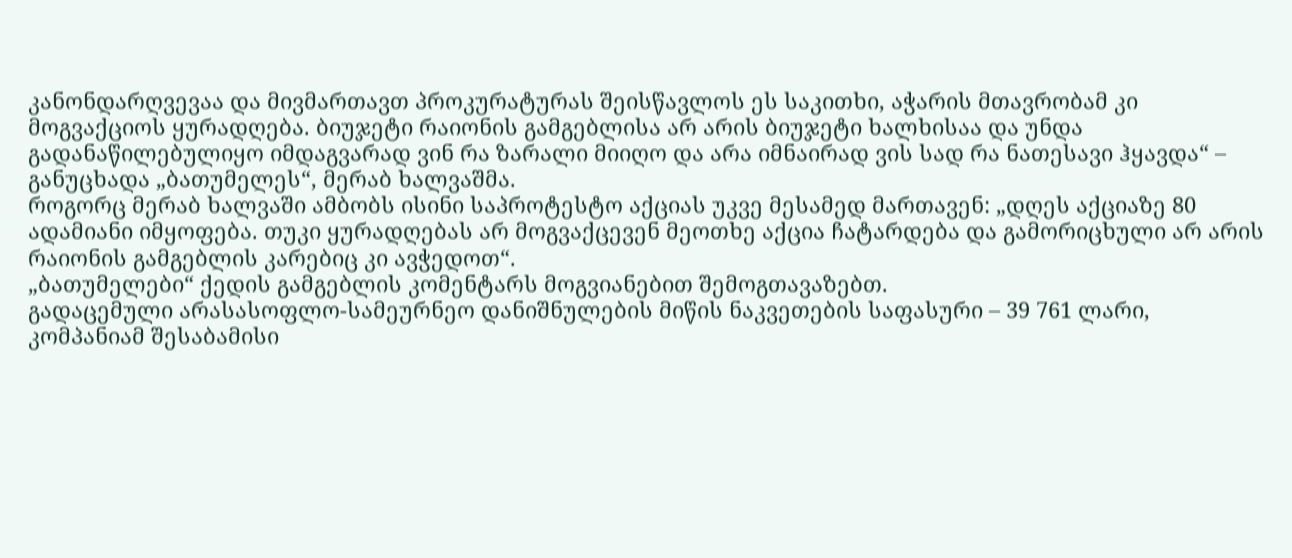კანონდარღვევაა და მივმართავთ პროკურატურას შეისწავლოს ეს საკითხი, აჭარის მთავრობამ კი მოგვაქციოს ყურადღება. ბიუჯეტი რაიონის გამგებლისა არ არის ბიუჯეტი ხალხისაა და უნდა გადანაწილებულიყო იმდაგვარად ვინ რა ზარალი მიიღო და არა იმნაირად ვის სად რა ნათესავი ჰყავდა“ – განუცხადა „ბათუმელეს“, მერაბ ხალვაშმა.
როგორც მერაბ ხალვაში ამბობს ისინი საპროტესტო აქციას უკვე მესამედ მართავენ: „დღეს აქციაზე 80 ადამიანი იმყოფება. თუკი ყურადღებას არ მოგვაქცევენ მეოთხე აქცია ჩატარდება და გამორიცხული არ არის რაიონის გამგებლის კარებიც კი ავჭედოთ“.
„ბათუმელები“ ქედის გამგებლის კომენტარს მოგვიანებით შემოგთავაზებთ.
გადაცემული არასასოფლო-სამეურნეო დანიშნულების მიწის ნაკვეთების საფასური – 39 761 ლარი, კომპანიამ შესაბამისი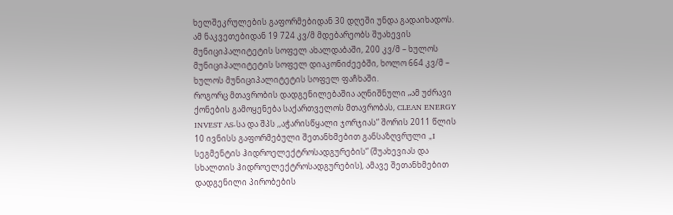ხელშეკრულების გაფორმებიდან 30 დღეში უნდა გადაიხადოს.
ამ ნაკვეთებიდან 19 724 კვ/მ მდებარეობს შუახევის მუნიციპალიტეტის სოფელ ახალდაბაში, 200 კვ/მ – ხულოს მუნიციპალიტეტის სოფელ დიაკონიძეებში, ხოლო 664 კვ/მ – ხულოს მუნიციპალიტეტის სოფელ ფაჩხაში.
როგორც მთავრობის დადგენილებაშია აღნიშნული „ამ უძრავი ქონების გამოყენება საქართველოს მთავრობას, CLEAN ENERGY INVEST AS-სა და შპს ,,აჭარისწყალი ჯორჯიას“ შორის 2011 წლის 10 ივნისს გაფორმებული შეთანხმებით განსაზღვრული „I სეგმენტის ჰიდროელექტროსადგურების“ (შუახევიას და სხალთის ჰიდროელექტროსადგურების), ამავე შეთანხმებით დადგენილი პირობების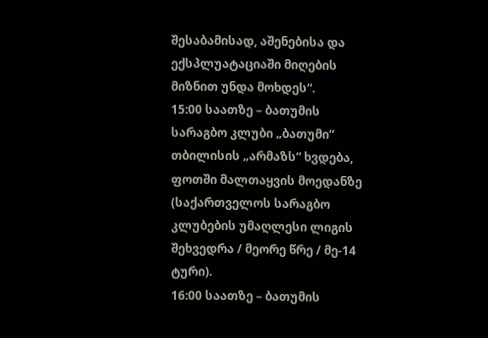შესაბამისად, აშენებისა და ექსპლუატაციაში მიღების მიზნით უნდა მოხდეს“.
15:00 საათზე – ბათუმის სარაგბო კლუბი „ბათუმი“ თბილისის „არმაზს“ ხვდება, ფოთში მალთაყვის მოედანზე
(საქართველოს სარაგბო კლუბების უმაღლესი ლიგის შეხვედრა / მეორე წრე / მე-14 ტური).
16:00 საათზე – ბათუმის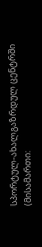სპორტულ-ახალგაზრდულ ცენტრში (მისამართი: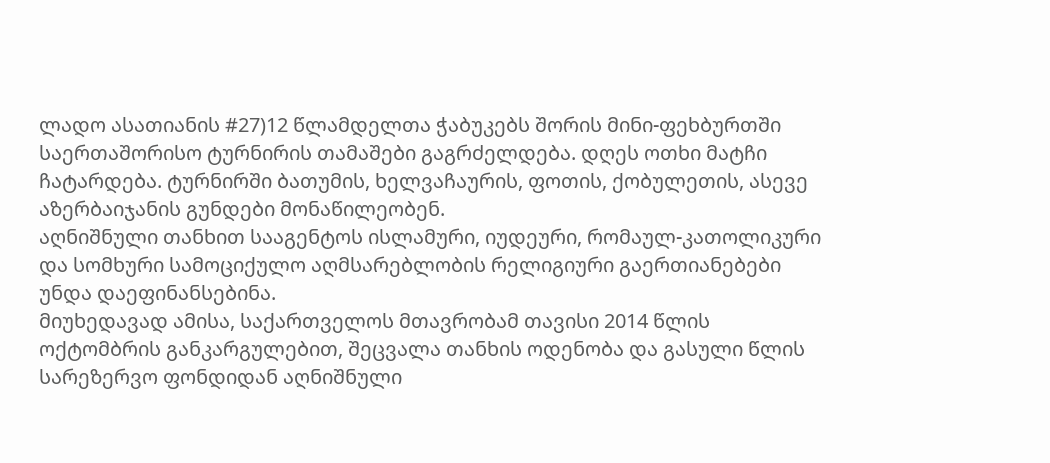ლადო ასათიანის #27)12 წლამდელთა ჭაბუკებს შორის მინი-ფეხბურთში საერთაშორისო ტურნირის თამაშები გაგრძელდება. დღეს ოთხი მატჩი ჩატარდება. ტურნირში ბათუმის, ხელვაჩაურის, ფოთის, ქობულეთის, ასევე აზერბაიჯანის გუნდები მონაწილეობენ.
აღნიშნული თანხით სააგენტოს ისლამური, იუდეური, რომაულ-კათოლიკური და სომხური სამოციქულო აღმსარებლობის რელიგიური გაერთიანებები უნდა დაეფინანსებინა.
მიუხედავად ამისა, საქართველოს მთავრობამ თავისი 2014 წლის ოქტომბრის განკარგულებით, შეცვალა თანხის ოდენობა და გასული წლის სარეზერვო ფონდიდან აღნიშნული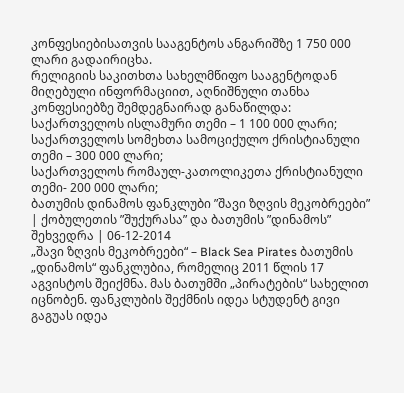კონფესიებისათვის სააგენტოს ანგარიშზე 1 750 000 ლარი გადაირიცხა.
რელიგიის საკითხთა სახელმწიფო სააგენტოდან მიღებული ინფორმაციით, აღნიშნული თანხა კონფესიებზე შემდეგნაირად განაწილდა:
საქართველოს ისლამური თემი – 1 100 000 ლარი;
საქართველოს სომეხთა სამოციქულო ქრისტიანული თემი – 300 000 ლარი;
საქართველოს რომაულ-კათოლიკეთა ქრისტიანული თემი- 200 000 ლარი;
ბათუმის დინამოს ფანკლუბი ”შავი ზღვის მეკობრეები” | ქობულეთის ”შუქურასა” და ბათუმის ”დინამოს” შეხვედრა | 06-12-2014
„შავი ზღვის მეკობრეები“ – Black Sea Pirates ბათუმის „დინამოს“ ფანკლუბია, რომელიც 2011 წლის 17 აგვისტოს შეიქმნა. მას ბათუმში „პირატების“ სახელით იცნობენ. ფანკლუბის შექმნის იდეა სტუდენტ გივი გაგუას იდეა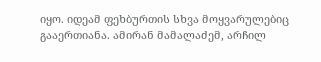იყო. იდეამ ფეხბურთის სხვა მოყვარულებიც გააერთიანა. ამირან მამალაძემ, არჩილ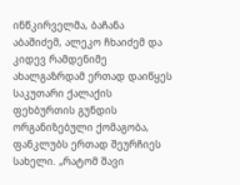ინწკირველმა, ბაჩანა აბაშიძემ, ალეკო ჩხაიძემ და კიდევ რამდენიმე ახალგაზრდამ ერთად დაიწყეს საკუთარი ქალაქის ფეხბურთის გუნდის ორგანიზებული ქომაგობა, ფანკლუბს ერთად შეურჩიეს სახელი. „რატომ შავი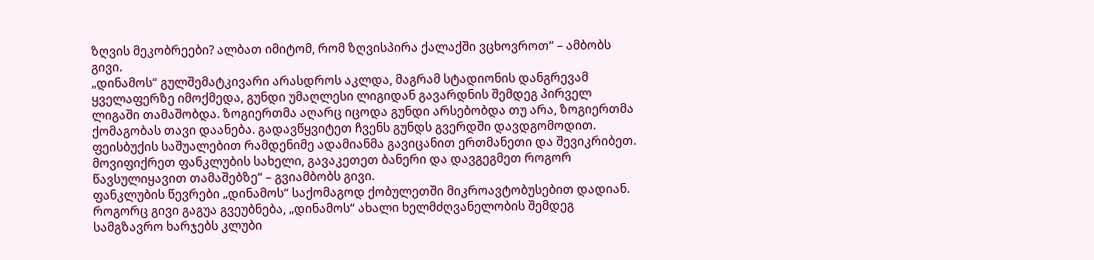ზღვის მეკობრეები? ალბათ იმიტომ, რომ ზღვისპირა ქალაქში ვცხოვროთ“ – ამბობს გივი.
„დინამოს“ გულშემატკივარი არასდროს აკლდა, მაგრამ სტადიონის დანგრევამ ყველაფერზე იმოქმედა, გუნდი უმაღლესი ლიგიდან გავარდნის შემდეგ პირველ ლიგაში თამაშობდა. ზოგიერთმა აღარც იცოდა გუნდი არსებობდა თუ არა, ზოგიერთმა ქომაგობას თავი დაანება. გადავწყვიტეთ ჩვენს გუნდს გვერდში დავდგომოდით. ფეისბუქის საშუალებით რამდენიმე ადამიანმა გავიცანით ერთმანეთი და შევიკრიბეთ. მოვიფიქრეთ ფანკლუბის სახელი, გავაკეთეთ ბანერი და დავგეგმეთ როგორ წავსულიყავით თამაშებზე“ – გვიამბობს გივი.
ფანკლუბის წევრები „დინამოს“ საქომაგოდ ქობულეთში მიკროავტობუსებით დადიან. როგორც გივი გაგუა გვეუბნება, „დინამოს“ ახალი ხელმძღვანელობის შემდეგ სამგზავრო ხარჯებს კლუბი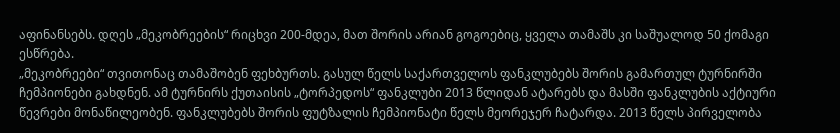აფინანსებს. დღეს „მეკობრეების“ რიცხვი 200-მდეა, მათ შორის არიან გოგოებიც, ყველა თამაშს კი საშუალოდ 50 ქომაგი ესწრება.
„მეკობრეები“ თვითონაც თამაშობენ ფეხბურთს. გასულ წელს საქართველოს ფანკლუბებს შორის გამართულ ტურნირში ჩემპიონები გახდნენ. ამ ტურნირს ქუთაისის „ტორპედოს“ ფანკლუბი 2013 წლიდან ატარებს და მასში ფანკლუბის აქტიური წევრები მონაწილეობენ. ფანკლუბებს შორის ფუტზალის ჩემპიონატი წელს მეორეჯერ ჩატარდა. 2013 წელს პირველობა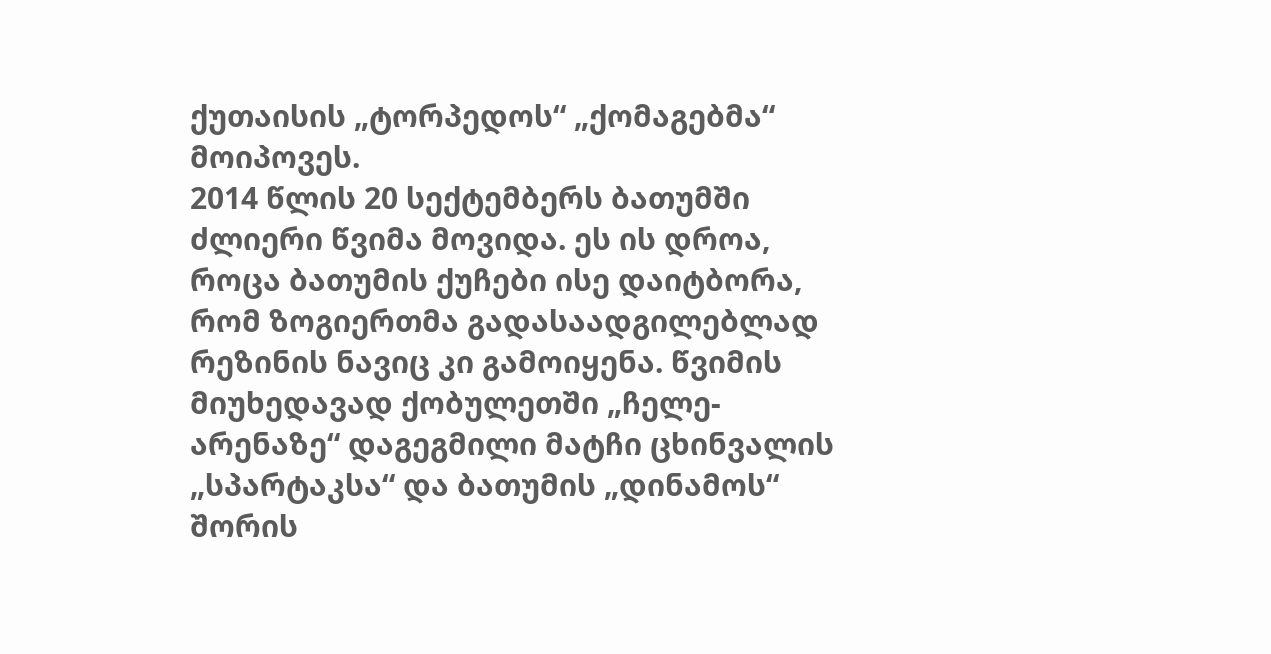ქუთაისის „ტორპედოს“ „ქომაგებმა“ მოიპოვეს.
2014 წლის 20 სექტემბერს ბათუმში ძლიერი წვიმა მოვიდა. ეს ის დროა, როცა ბათუმის ქუჩები ისე დაიტბორა, რომ ზოგიერთმა გადასაადგილებლად რეზინის ნავიც კი გამოიყენა. წვიმის მიუხედავად ქობულეთში „ჩელე-არენაზე“ დაგეგმილი მატჩი ცხინვალის „სპარტაკსა“ და ბათუმის „დინამოს“ შორის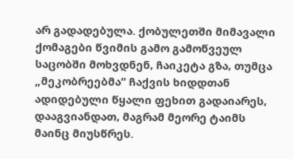არ გადადებულა. ქობულეთში მიმავალი ქომაგები წვიმის გამო გამოწვეულ საცობში მოხვდნენ, ჩაიკეტა გზა, თუმცა „მეკობრეებმა“ ჩაქვის ხიდდთან ადიდებული წყალი ფეხით გადაიარეს, დააგვიანდათ, მაგრამ მეორე ტაიმს მაინც მიუსწრეს.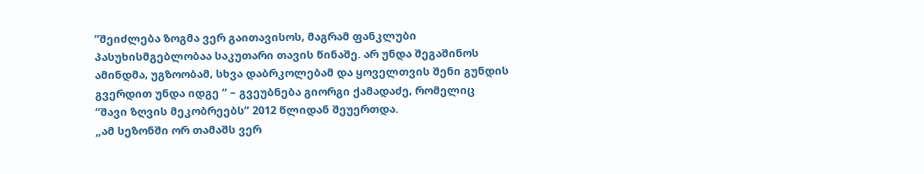”შეიძლება ზოგმა ვერ გაითავისოს, მაგრამ ფანკლუბი
პასუხისმგებლობაა საკუთარი თავის წინაშე. არ უნდა შეგაშინოს
ამინდმა, უგზოობამ, სხვა დაბრკოლებამ და ყოველთვის შენი გუნდის
გვერდით უნდა იდგე ” – გვეუბნება გიორგი ქამადაძე, რომელიც
“შავი ზღვის მეკობრეებს” 2012 წლიდან შეუერთდა.
„ამ სეზონში ორ თამაშს ვერ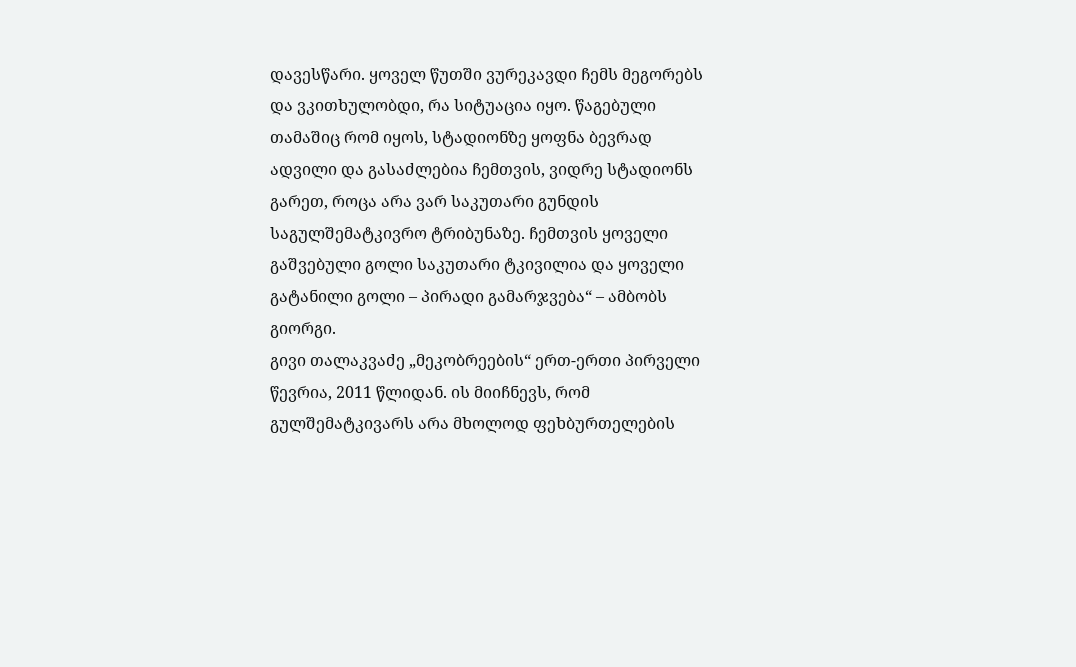დავესწარი. ყოველ წუთში ვურეკავდი ჩემს მეგორებს და ვკითხულობდი, რა სიტუაცია იყო. წაგებული თამაშიც რომ იყოს, სტადიონზე ყოფნა ბევრად ადვილი და გასაძლებია ჩემთვის, ვიდრე სტადიონს გარეთ, როცა არა ვარ საკუთარი გუნდის საგულშემატკივრო ტრიბუნაზე. ჩემთვის ყოველი გაშვებული გოლი საკუთარი ტკივილია და ყოველი გატანილი გოლი – პირადი გამარჯვება“ – ამბობს გიორგი.
გივი თალაკვაძე „მეკობრეების“ ერთ-ერთი პირველი წევრია, 2011 წლიდან. ის მიიჩნევს, რომ გულშემატკივარს არა მხოლოდ ფეხბურთელების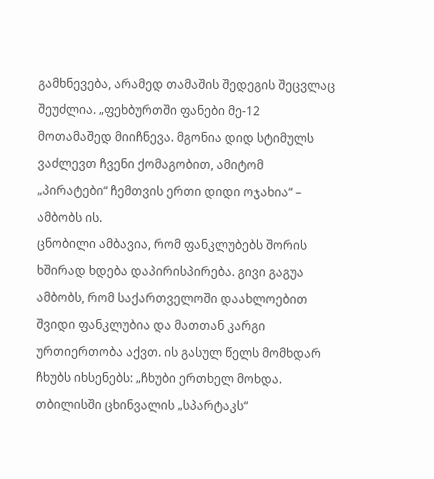გამხნევება, არამედ თამაშის შედეგის შეცვლაც შეუძლია. „ფეხბურთში ფანები მე-12 მოთამაშედ მიიჩნევა. მგონია დიდ სტიმულს ვაძლევთ ჩვენი ქომაგობით, ამიტომ „პირატები“ ჩემთვის ერთი დიდი ოჯახია“ – ამბობს ის.
ცნობილი ამბავია, რომ ფანკლუბებს შორის ხშირად ხდება დაპირისპირება. გივი გაგუა ამბობს, რომ საქართველოში დაახლოებით შვიდი ფანკლუბია და მათთან კარგი ურთიერთობა აქვთ. ის გასულ წელს მომხდარ ჩხუბს იხსენებს: „ჩხუბი ერთხელ მოხდა. თბილისში ცხინვალის „სპარტაკს“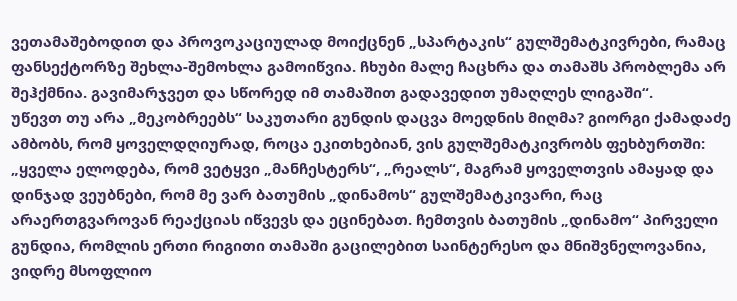ვეთამაშებოდით და პროვოკაციულად მოიქცნენ „სპარტაკის“ გულშემატკივრები, რამაც ფანსექტორზე შეხლა-შემოხლა გამოიწვია. ჩხუბი მალე ჩაცხრა და თამაშს პრობლემა არ შეჰქმნია. გავიმარჯვეთ და სწორედ იმ თამაშით გადავედით უმაღლეს ლიგაში“.
უწევთ თუ არა „მეკობრეებს“ საკუთარი გუნდის დაცვა მოედნის მიღმა? გიორგი ქამადაძე ამბობს, რომ ყოველდღიურად, როცა ეკითხებიან, ვის გულშემატკივრობს ფეხბურთში: „ყველა ელოდება, რომ ვეტყვი „მანჩესტერს“, „რეალს“, მაგრამ ყოველთვის ამაყად და დინჯად ვეუბნები, რომ მე ვარ ბათუმის „დინამოს“ გულშემატკივარი, რაც არაერთგვაროვან რეაქციას იწვევს და ეცინებათ. ჩემთვის ბათუმის „დინამო“ პირველი გუნდია, რომლის ერთი რიგითი თამაში გაცილებით საინტერესო და მნიშვნელოვანია, ვიდრე მსოფლიო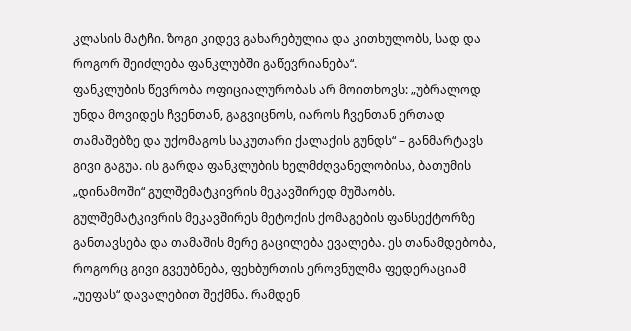კლასის მატჩი. ზოგი კიდევ გახარებულია და კითხულობს, სად და როგორ შეიძლება ფანკლუბში გაწევრიანება“.
ფანკლუბის წევრობა ოფიციალურობას არ მოითხოვს: „უბრალოდ უნდა მოვიდეს ჩვენთან, გაგვიცნოს, იაროს ჩვენთან ერთად თამაშებზე და უქომაგოს საკუთარი ქალაქის გუნდს“ – განმარტავს გივი გაგუა. ის გარდა ფანკლუბის ხელმძღვანელობისა, ბათუმის „დინამოში“ გულშემატკივრის მეკავშირედ მუშაობს. გულშემატკივრის მეკავშირეს მეტოქის ქომაგების ფანსექტორზე განთავსება და თამაშის მერე გაცილება ევალება. ეს თანამდებობა, როგორც გივი გვეუბნება, ფეხბურთის ეროვნულმა ფედერაციამ „უეფას“ დავალებით შექმნა. რამდენ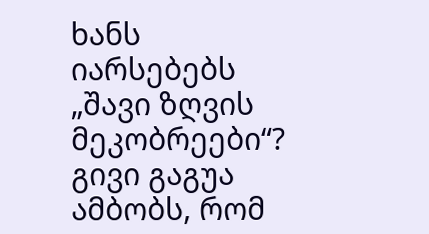ხანს იარსებებს „შავი ზღვის მეკობრეები“? გივი გაგუა ამბობს, რომ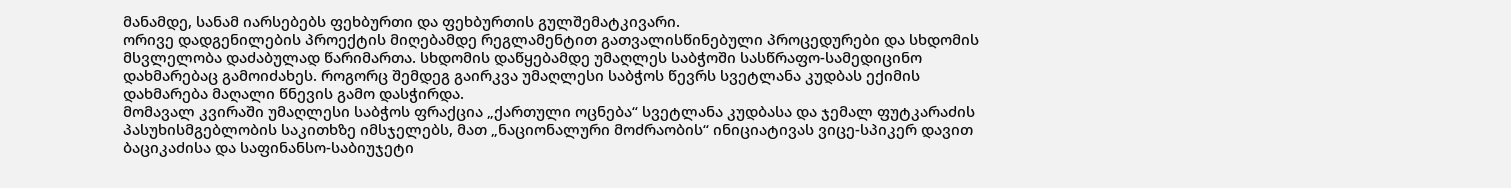მანამდე, სანამ იარსებებს ფეხბურთი და ფეხბურთის გულშემატკივარი.
ორივე დადგენილების პროექტის მიღებამდე რეგლამენტით გათვალისწინებული პროცედურები და სხდომის მსვლელობა დაძაბულად წარიმართა. სხდომის დაწყებამდე უმაღლეს საბჭოში სასწრაფო-სამედიცინო დახმარებაც გამოიძახეს. როგორც შემდეგ გაირკვა უმაღლესი საბჭოს წევრს სვეტლანა კუდბას ექიმის დახმარება მაღალი წნევის გამო დასჭირდა.
მომავალ კვირაში უმაღლესი საბჭოს ფრაქცია „ქართული ოცნება“ სვეტლანა კუდბასა და ჯემალ ფუტკარაძის პასუხისმგებლობის საკითხზე იმსჯელებს, მათ „ნაციონალური მოძრაობის“ ინიციატივას ვიცე-სპიკერ დავით ბაციკაძისა და საფინანსო-საბიუჯეტი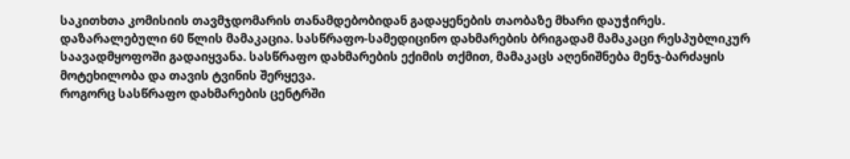საკითხთა კომისიის თავმჯდომარის თანამდებობიდან გადაყენების თაობაზე მხარი დაუჭირეს.
დაზარალებული 60 წლის მამაკაცია. სასწრაფო-სამედიცინო დახმარების ბრიგადამ მამაკაცი რესპუბლიკურ საავადმყოფოში გადაიყვანა. სასწრაფო დახმარების ექიმის თქმით, მამაკაცს აღენიშნება მენჯ-ბარძაყის მოტეხილობა და თავის ტვინის შერყევა.
როგორც სასწრაფო დახმარების ცენტრში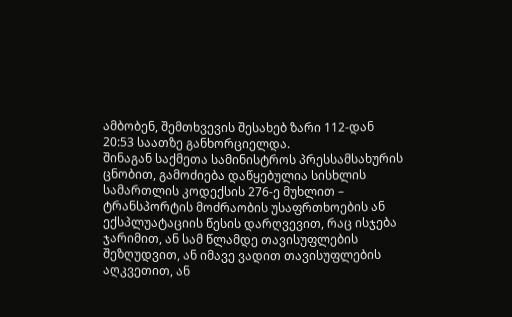ამბობენ, შემთხვევის შესახებ ზარი 112-დან 20:53 საათზე განხორციელდა.
შინაგან საქმეთა სამინისტროს პრესსამსახურის ცნობით, გამოძიება დაწყებულია სისხლის სამართლის კოდექსის 276-ე მუხლით – ტრანსპორტის მოძრაობის უსაფრთხოების ან ექსპლუატაციის წესის დარღვევით, რაც ისჯება ჯარიმით, ან სამ წლამდე თავისუფლების შეზღუდვით, ან იმავე ვადით თავისუფლების აღკვეთით, ან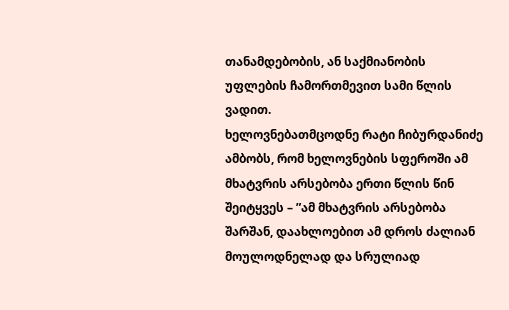თანამდებობის, ან საქმიანობის უფლების ჩამორთმევით სამი წლის ვადით.
ხელოვნებათმცოდნე რატი ჩიბურდანიძე ამბობს, რომ ხელოვნების სფეროში ამ მხატვრის არსებობა ერთი წლის წინ შეიტყვეს – ”ამ მხატვრის არსებობა შარშან, დაახლოებით ამ დროს ძალიან მოულოდნელად და სრულიად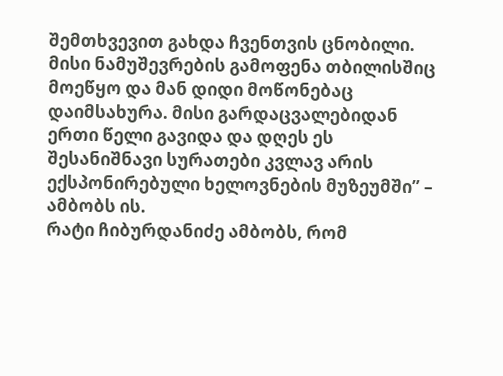შემთხვევით გახდა ჩვენთვის ცნობილი. მისი ნამუშევრების გამოფენა თბილისშიც მოეწყო და მან დიდი მოწონებაც დაიმსახურა. მისი გარდაცვალებიდან ერთი წელი გავიდა და დღეს ეს შესანიშნავი სურათები კვლავ არის ექსპონირებული ხელოვნების მუზეუმში” – ამბობს ის.
რატი ჩიბურდანიძე ამბობს, რომ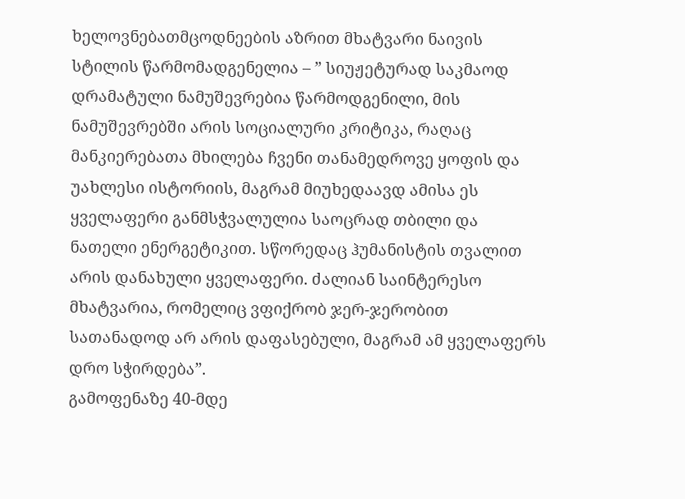ხელოვნებათმცოდნეების აზრით მხატვარი ნაივის სტილის წარმომადგენელია – ” სიუჟეტურად საკმაოდ დრამატული ნამუშევრებია წარმოდგენილი, მის ნამუშევრებში არის სოციალური კრიტიკა, რაღაც მანკიერებათა მხილება ჩვენი თანამედროვე ყოფის და უახლესი ისტორიის, მაგრამ მიუხედაავდ ამისა ეს ყველაფერი განმსჭვალულია საოცრად თბილი და ნათელი ენერგეტიკით. სწორედაც ჰუმანისტის თვალით არის დანახული ყველაფერი. ძალიან საინტერესო მხატვარია, რომელიც ვფიქრობ ჯერ-ჯერობით სათანადოდ არ არის დაფასებული, მაგრამ ამ ყველაფერს დრო სჭირდება”.
გამოფენაზე 40-მდე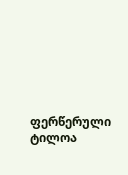ფერწერული ტილოა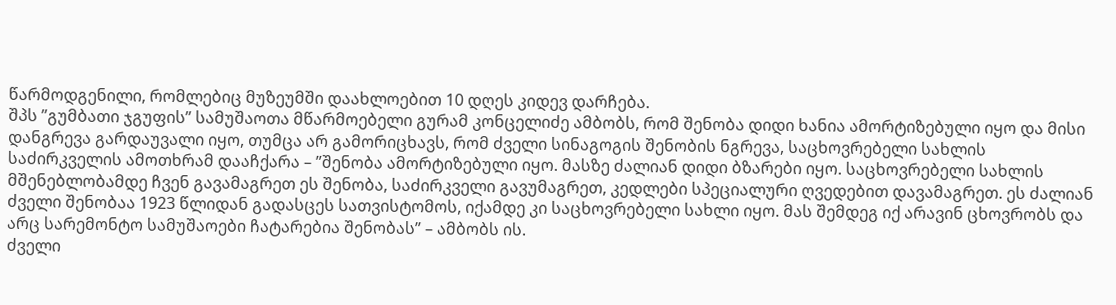წარმოდგენილი, რომლებიც მუზეუმში დაახლოებით 10 დღეს კიდევ დარჩება.
შპს ”გუმბათი ჯგუფის” სამუშაოთა მწარმოებელი გურამ კონცელიძე ამბობს, რომ შენობა დიდი ხანია ამორტიზებული იყო და მისი დანგრევა გარდაუვალი იყო, თუმცა არ გამორიცხავს, რომ ძველი სინაგოგის შენობის ნგრევა, საცხოვრებელი სახლის საძირკველის ამოთხრამ დააჩქარა – ”შენობა ამორტიზებული იყო. მასზე ძალიან დიდი ბზარები იყო. საცხოვრებელი სახლის მშენებლობამდე ჩვენ გავამაგრეთ ეს შენობა, საძირკველი გავუმაგრეთ, კედლები სპეციალური ღვედებით დავამაგრეთ. ეს ძალიან ძველი შენობაა 1923 წლიდან გადასცეს სათვისტომოს, იქამდე კი საცხოვრებელი სახლი იყო. მას შემდეგ იქ არავინ ცხოვრობს და არც სარემონტო სამუშაოები ჩატარებია შენობას” – ამბობს ის.
ძველი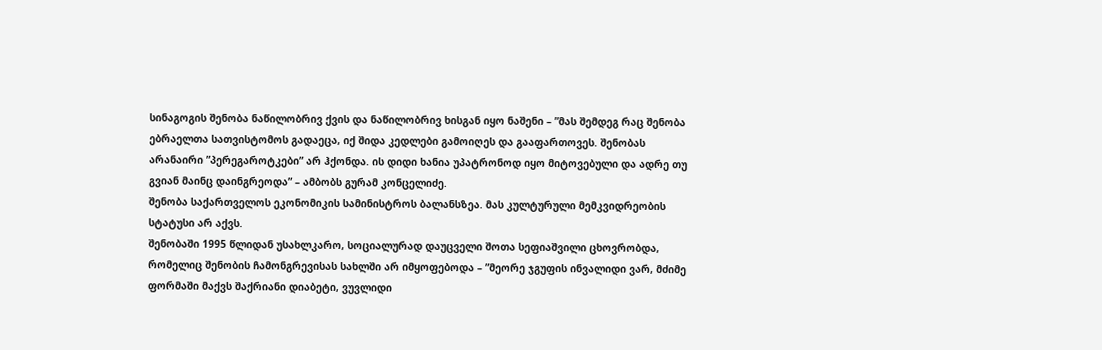სინაგოგის შენობა ნაწილობრივ ქვის და ნაწილობრივ ხისგან იყო ნაშენი – ”მას შემდეგ რაც შენობა ებრაელთა სათვისტომოს გადაეცა, იქ შიდა კედლები გამოიღეს და გააფართოვეს. შენობას არანაირი ”პერეგაროტკები” არ ჰქონდა. ის დიდი ხანია უპატრონოდ იყო მიტოვებული და ადრე თუ გვიან მაინც დაინგრეოდა” – ამბობს გურამ კონცელიძე.
შენობა საქართველოს ეკონომიკის სამინისტროს ბალანსზეა. მას კულტურული მემკვიდრეობის სტატუსი არ აქვს.
შენობაში 1995 წლიდან უსახლკარო, სოციალურად დაუცველი შოთა სეფიაშვილი ცხოვრობდა, რომელიც შენობის ჩამონგრევისას სახლში არ იმყოფებოდა – ”მეორე ჯგუფის ინვალიდი ვარ, მძიმე ფორმაში მაქვს შაქრიანი დიაბეტი, ვუვლიდი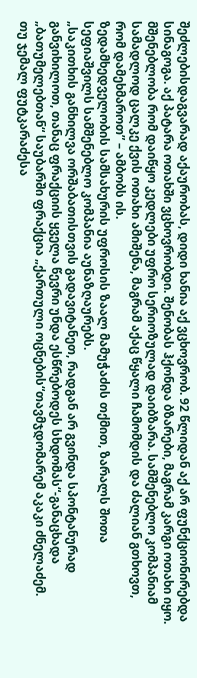შეძლებისდაგვარად აქაურობას, დიდი ხანია აქ ვცხოვრობ. 92 წლიდან აქ არ ფუნქციონირებდა სინაგოგა. აქ პატარა ოთახში ვცხოვრობდი. შენობას ჰქონდა ბზარები, მაგრამ კარგი ოთახი იყო. მშენებლობა რომ დაიწყო კედლები უფრო სერიოზულად დაიბზარა. სამშენებლო კომპანიამ სამადლოდ ცალკე ქვის ოთახი ამიშენა, მაგრამ აქაც წყალი ჩამომდის და ძალიან გთხოვთ, რომ დამეხმაროთ” – ამბობს ის.
ზედამხედველობის სამსახურის უფროსის ზაალ მამუჭაძის თქმით, ზარალს შოთა სეფიაშვილს სამშენებლო კომპანია აუნაზღაურებს.
„საკითხის განხილვა ორშაბათისთვის გადავიტანეთ, რადგან არ გვინდა სპონტანურად განვიხილოთ, თანაც ფრაქციის ყველა წევრი უნდა ესწრებოდეს სხდომას“-განაცხადა „ბათუმელებთან“ საუბარში ფრაქცია „ქართული ოცნების“თავმჯდომარემ აკაკი ძნელაძემ.
თუ ჯემალ ფუტკარაძესა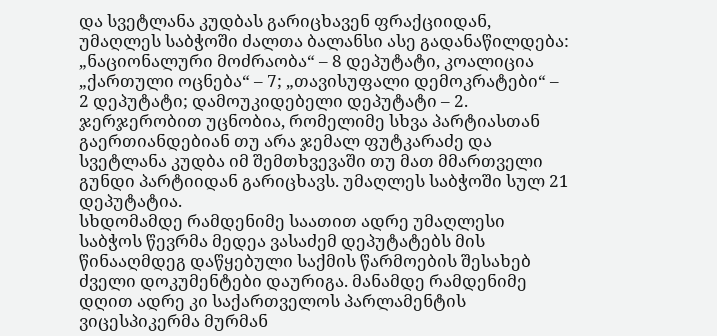და სვეტლანა კუდბას გარიცხავენ ფრაქციიდან, უმაღლეს საბჭოში ძალთა ბალანსი ასე გადანაწილდება: „ნაციონალური მოძრაობა“ – 8 დეპუტატი, კოალიცია „ქართული ოცნება“ – 7; „თავისუფალი დემოკრატები“ – 2 დეპუტატი; დამოუკიდებელი დეპუტატი – 2.
ჯერჯერობით უცნობია, რომელიმე სხვა პარტიასთან გაერთიანდებიან თუ არა ჯემალ ფუტკარაძე და სვეტლანა კუდბა იმ შემთხვევაში თუ მათ მმართველი გუნდი პარტიიდან გარიცხავს. უმაღლეს საბჭოში სულ 21 დეპუტატია.
სხდომამდე რამდენიმე საათით ადრე უმაღლესი საბჭოს წევრმა მედეა ვასაძემ დეპუტატებს მის წინააღმდეგ დაწყებული საქმის წარმოების შესახებ ძველი დოკუმენტები დაურიგა. მანამდე რამდენიმე დღით ადრე კი საქართველოს პარლამენტის ვიცესპიკერმა მურმან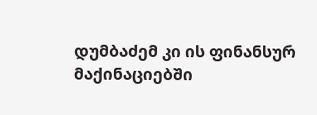დუმბაძემ კი ის ფინანსურ მაქინაციებში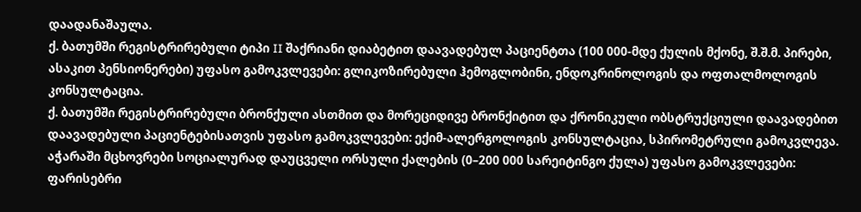დაადანაშაულა.
ქ. ბათუმში რეგისტრირებული ტიპი II შაქრიანი დიაბეტით დაავადებულ პაციენტთა (100 000-მდე ქულის მქონე, შ.შ.მ. პირები, ასაკით პენსიონერები) უფასო გამოკვლევები: გლიკოზირებული ჰემოგლობინი, ენდოკრინოლოგის და ოფთალმოლოგის კონსულტაცია.
ქ. ბათუმში რეგისტრირებული ბრონქული ასთმით და მორეციდივე ბრონქიტით და ქრონიკული ობსტრუქციული დაავადებით დაავადებული პაციენტებისათვის უფასო გამოკვლევები: ექიმ-ალერგოლოგის კონსულტაცია, სპირომეტრული გამოკვლევა.
აჭარაში მცხოვრები სოციალურად დაუცველი ორსული ქალების (0–200 000 სარეიტინგო ქულა) უფასო გამოკვლევები: ფარისებრი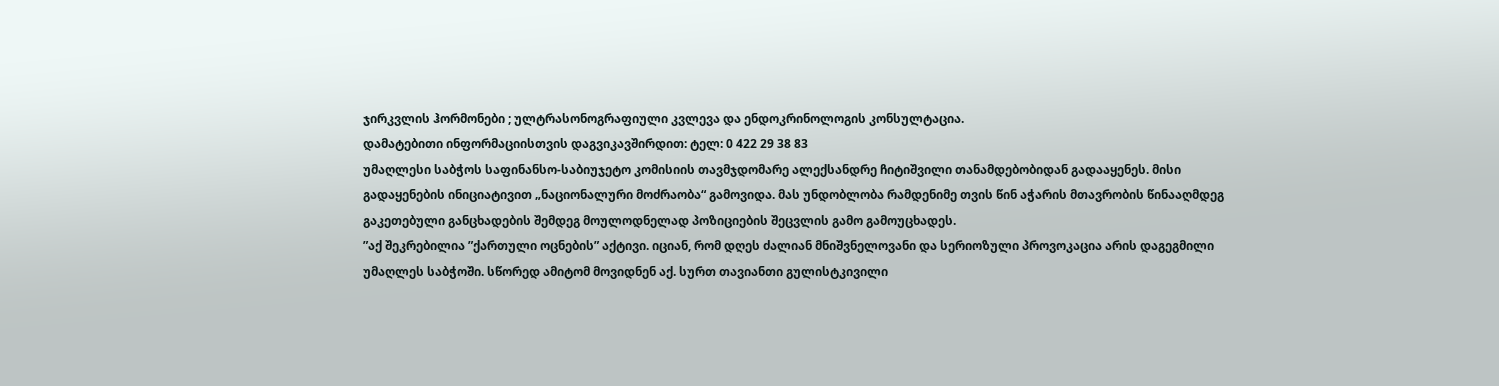ჯირკვლის ჰორმონები ; ულტრასონოგრაფიული კვლევა და ენდოკრინოლოგის კონსულტაცია.
დამატებითი ინფორმაციისთვის დაგვიკავშირდით: ტელ: 0 422 29 38 83
უმაღლესი საბჭოს საფინანსო-საბიუჯეტო კომისიის თავმჯდომარე ალექსანდრე ჩიტიშვილი თანამდებობიდან გადააყენეს. მისი გადაყენების ინიციატივით „ნაციონალური მოძრაობა“ გამოვიდა. მას უნდობლობა რამდენიმე თვის წინ აჭარის მთავრობის წინააღმდეგ გაკეთებული განცხადების შემდეგ მოულოდნელად პოზიციების შეცვლის გამო გამოუცხადეს.
”აქ შეკრებილია ”ქართული ოცნების” აქტივი. იციან, რომ დღეს ძალიან მნიშვნელოვანი და სერიოზული პროვოკაცია არის დაგეგმილი უმაღლეს საბჭოში. სწორედ ამიტომ მოვიდნენ აქ. სურთ თავიანთი გულისტკივილი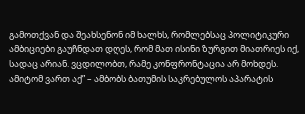გამოთქვან და შეახსენონ იმ ხალხს, რომლებსაც პოლიტიკური ამბიციები გაუჩნდათ დღეს, რომ მათ ისინი ზურგით მიათრიეს იქ, სადაც არიან. ვცდილობთ, რამე კონფრონტაცია არ მოხდეს. ამიტომ ვართ აქ” – ამბობს ბათუმის საკრებულოს აპარატის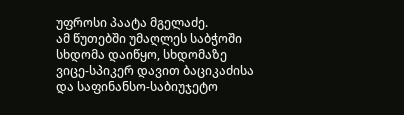უფროსი პაატა მგელაძე.
ამ წუთებში უმაღლეს საბჭოში სხდომა დაიწყო, სხდომაზე ვიცე-სპიკერ დავით ბაციკაძისა და საფინანსო-საბიუჯეტო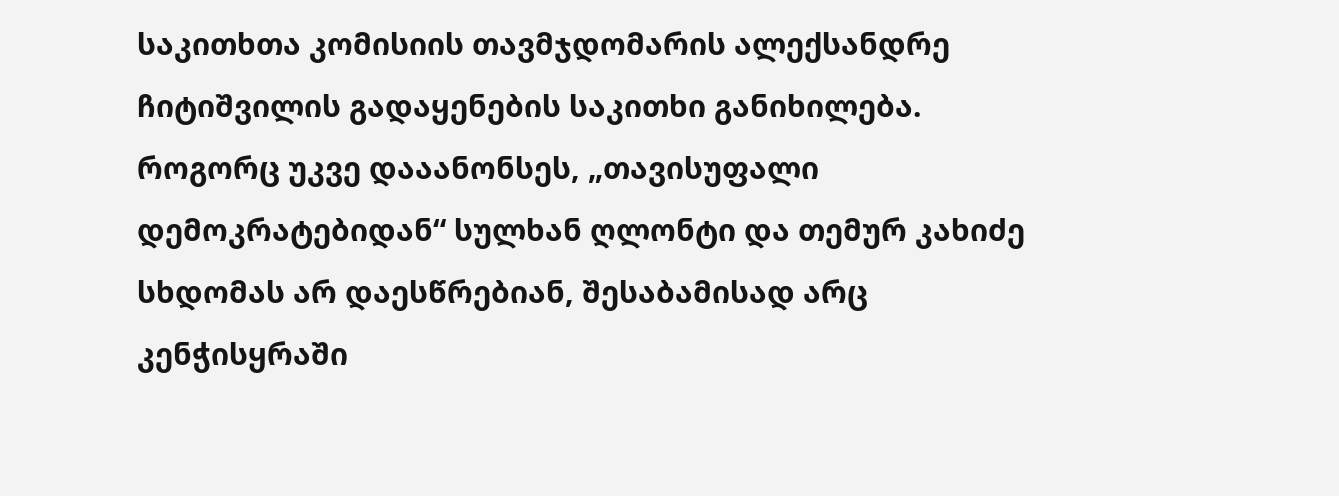საკითხთა კომისიის თავმჯდომარის ალექსანდრე ჩიტიშვილის გადაყენების საკითხი განიხილება. როგორც უკვე დააანონსეს, „თავისუფალი დემოკრატებიდან“ სულხან ღლონტი და თემურ კახიძე სხდომას არ დაესწრებიან, შესაბამისად არც კენჭისყრაში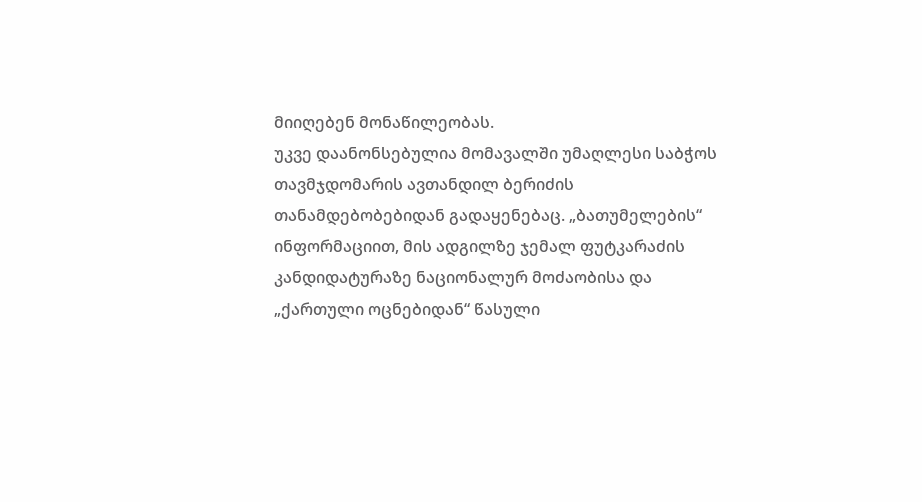მიიღებენ მონაწილეობას.
უკვე დაანონსებულია მომავალში უმაღლესი საბჭოს თავმჯდომარის ავთანდილ ბერიძის თანამდებობებიდან გადაყენებაც. „ბათუმელების“ ინფორმაციით, მის ადგილზე ჯემალ ფუტკარაძის კანდიდატურაზე ნაციონალურ მოძაობისა და „ქართული ოცნებიდან“ წასული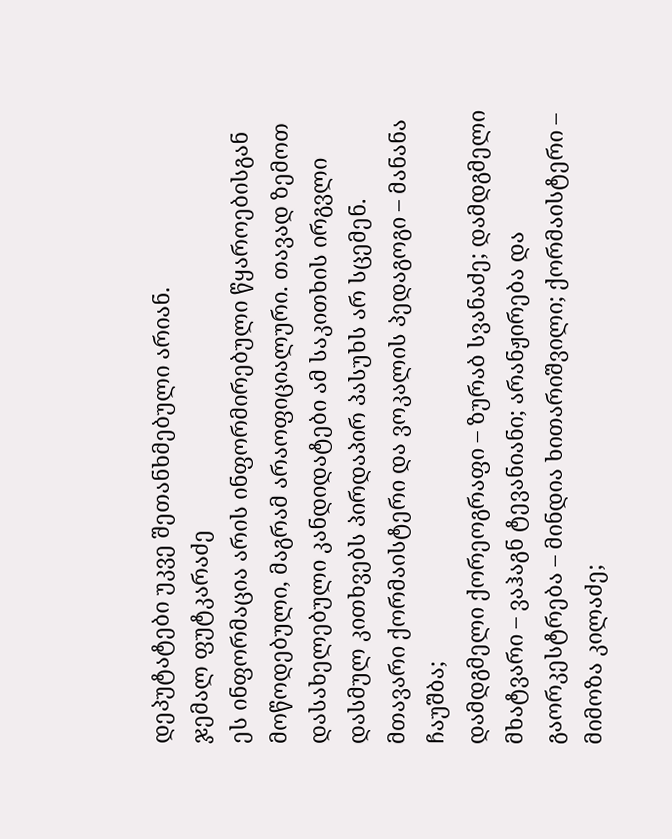დეპუტატები უკვე შეთანხმებული არიან.
ჯემალ ფუტკარაძე
ეს ინფორმაცია არის ინფორმირებული წყაროებისგან მოწოდებული, მაგრამ არაოფიციალური. თავად ზემოთ დასახელებული კანდიდატები ამ საკითხის ირგვლი დასმულ კითხვებს პირდაპირ პასუხს არ სცემენ.
მთავარი ქორმაისტერი და ვოკალის პედაგოგი – მანანა ჩაუშბა;
დამდგმელი ქორეოგრაფი – ზურაბ სვანაძე; დამდგმელი მხატვარი – ვაჰაგნ ტევანიანი; არანჟირება და გაორკესტრება – მინდია ხითარიშვილი; ქორმაისტერი – მიმოზა კილაძე;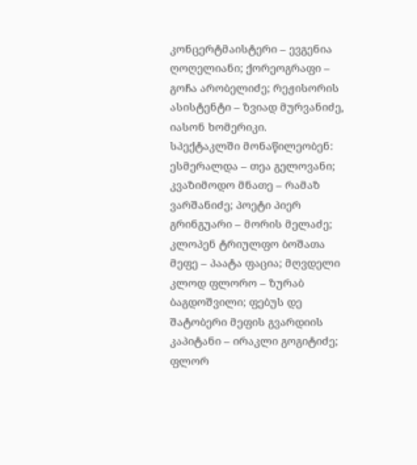კონცერტმაისტერი – ევგენია ღოღელიანი; ქორეოგრაფი – გოჩა არობელიძე; რეჟისორის ასისტენტი – ზვიად მურვანიძე, იასონ ხომერიკი.
სპექტაკლში მონაწილეობენ:
ესმერალდა – თეა გელოვანი; კვაზიმოდო მნათე – რამაზ ვარშანიძე; პოეტი პიერ გრინგუარი – მორის მელაძე; კლოპენ ტრიულფო ბოშათა მეფე – პაატა ფაცია; მღვდელი კლოდ ფლორო – ზურაბ ბაგდოშვილი; ფებუს დე შატობერი მეფის გვარდიის კაპიტანი – ირაკლი გოგიტიძე; ფლორ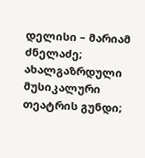დელისი – მარიამ ძნელაძე; ახალგაზრდული მუსიკალური თეატრის გუნდი;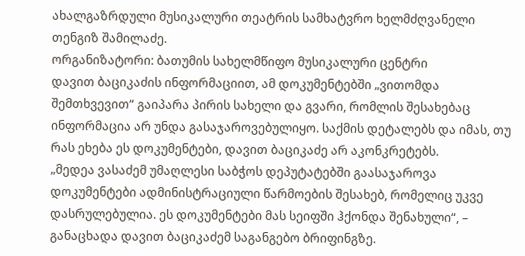ახალგაზრდული მუსიკალური თეატრის სამხატვრო ხელმძღვანელი თენგიზ შამილაძე.
ორგანიზატორი: ბათუმის სახელმწიფო მუსიკალური ცენტრი
დავით ბაციკაძის ინფორმაციით, ამ დოკუმენტებში „ვითომდა შემთხვევით“ გაიპარა პირის სახელი და გვარი, რომლის შესახებაც ინფორმაცია არ უნდა გასაჯაროვებულიყო. საქმის დეტალებს და იმას, თუ რას ეხება ეს დოკუმენტები, დავით ბაციკაძე არ აკონკრეტებს.
„მედეა ვასაძემ უმაღლესი საბჭოს დეპუტატებში გაასაჯაროვა დოკუმენტები ადმინისტრაციული წარმოების შესახებ, რომელიც უკვე დასრულებულია. ეს დოკუმენტები მას სეიფში ჰქონდა შენახული“, – განაცხადა დავით ბაციკაძემ საგანგებო ბრიფინგზე.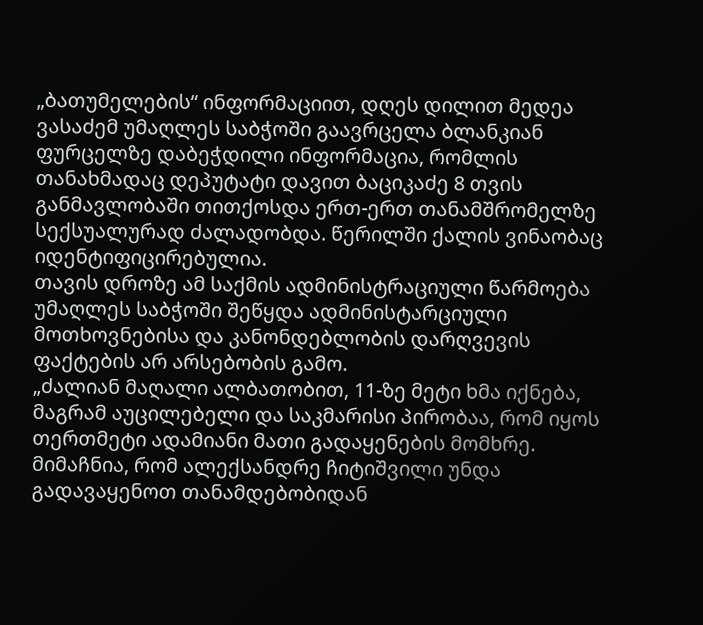„ბათუმელების“ ინფორმაციით, დღეს დილით მედეა ვასაძემ უმაღლეს საბჭოში გაავრცელა ბლანკიან ფურცელზე დაბეჭდილი ინფორმაცია, რომლის თანახმადაც დეპუტატი დავით ბაციკაძე 8 თვის განმავლობაში თითქოსდა ერთ-ერთ თანამშრომელზე სექსუალურად ძალადობდა. წერილში ქალის ვინაობაც იდენტიფიცირებულია.
თავის დროზე ამ საქმის ადმინისტრაციული წარმოება უმაღლეს საბჭოში შეწყდა ადმინისტარციული მოთხოვნებისა და კანონდებლობის დარღვევის ფაქტების არ არსებობის გამო.
„ძალიან მაღალი ალბათობით, 11-ზე მეტი ხმა იქნება, მაგრამ აუცილებელი და საკმარისი პირობაა, რომ იყოს თერთმეტი ადამიანი მათი გადაყენების მომხრე. მიმაჩნია, რომ ალექსანდრე ჩიტიშვილი უნდა გადავაყენოთ თანამდებობიდან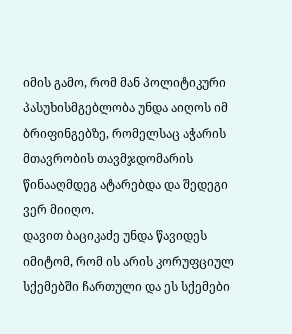იმის გამო, რომ მან პოლიტიკური პასუხისმგებლობა უნდა აიღოს იმ ბრიფინგებზე, რომელსაც აჭარის მთავრობის თავმჯდომარის წინააღმდეგ ატარებდა და შედეგი ვერ მიიღო.
დავით ბაციკაძე უნდა წავიდეს იმიტომ, რომ ის არის კორუფციულ სქემებში ჩართული და ეს სქემები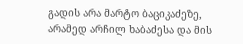გადის არა მარტო ბაციკაძეზე, არამედ არჩილ ხაბაძესა და მის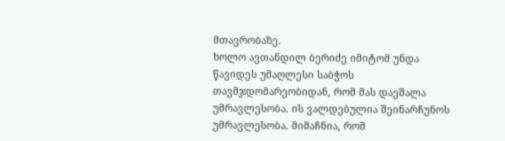მთავრობაზე.
ხოლო ავთანდილ ბერიძე იმიტომ უნდა წავიდეს უმაღლესი საბჭოს თავმჯდომარეობიდან, რომ მას დაეშალა უმრავლესობა. ის ვალდებულია შეინარჩუნოს უმრავლესობა. მიმაჩნია, რომ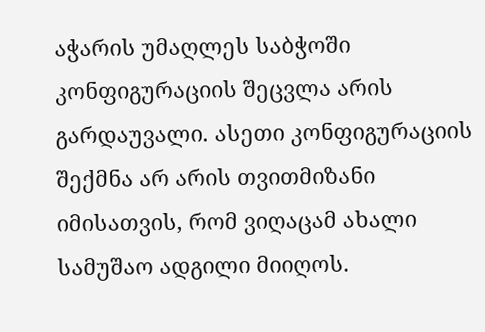აჭარის უმაღლეს საბჭოში კონფიგურაციის შეცვლა არის გარდაუვალი. ასეთი კონფიგურაციის შექმნა არ არის თვითმიზანი იმისათვის, რომ ვიღაცამ ახალი სამუშაო ადგილი მიიღოს.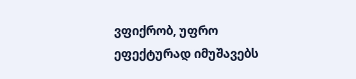ვფიქრობ, უფრო ეფექტურად იმუშავებს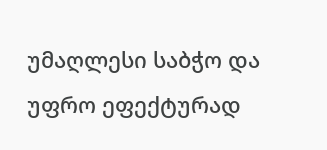უმაღლესი საბჭო და უფრო ეფექტურად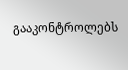გააკონტროლებს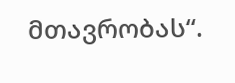მთავრობას“.